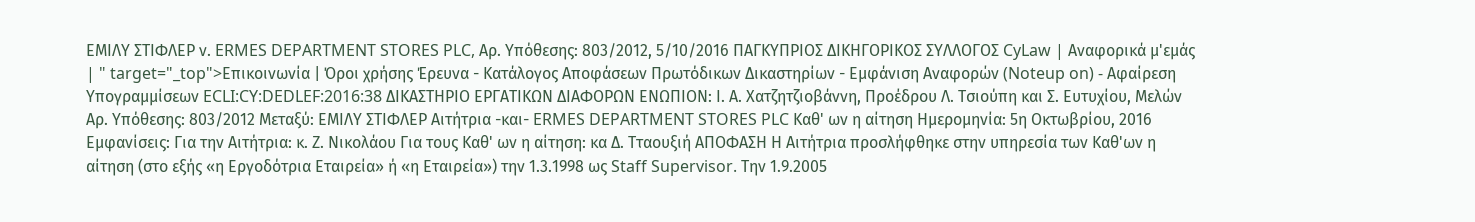ΕΜΙΛΥ ΣΤΙΦΛΕΡ ν. ERMES DEPARTMENT STORES PLC, Αρ. Υπόθεσης: 803/2012, 5/10/2016 ΠΑΓΚΥΠΡΙΟΣ ΔΙΚΗΓΟΡΙΚΟΣ ΣΥΛΛΟΓΟΣ CyLaw | Αναφορικά μ'εμάς | " target="_top">Επικοινωνία | Όροι χρήσης Έρευνα - Κατάλογος Αποφάσεων Πρωτόδικων Δικαστηρίων - Εμφάνιση Αναφορών (Noteup on) - Αφαίρεση Υπογραμμίσεων ECLI:CY:DEDLEF:2016:38 ΔΙΚΑΣΤΗΡΙΟ ΕΡΓΑΤΙΚΩΝ ΔΙΑΦΟΡΩΝ ΕΝΩΠΙΟΝ: Ι. Α. Χατζητζιοβάννη, Προέδρου Λ. Τσιούπη και Σ. Ευτυχίου, Μελών Αρ. Υπόθεσης: 803/2012 Μεταξύ: ΕΜΙΛΥ ΣΤΙΦΛΕΡ Αιτήτρια -και- ERMES DEPARTMENT STORES PLC Καθ' ων η αίτηση Ημερομηνία: 5η Οκτωβρίου, 2016 Εμφανίσεις: Για την Αιτήτρια: κ. Ζ. Νικολάου Για τους Καθ' ων η αίτηση: κα Δ. Τταουξιή ΑΠΟΦΑΣΗ Η Αιτήτρια προσλήφθηκε στην υπηρεσία των Καθ'ων η αίτηση (στο εξής «η Εργοδότρια Εταιρεία» ή «η Εταιρεία») την 1.3.1998 ως Staff Supervisor. Την 1.9.2005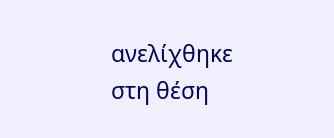ανελίχθηκε στη θέση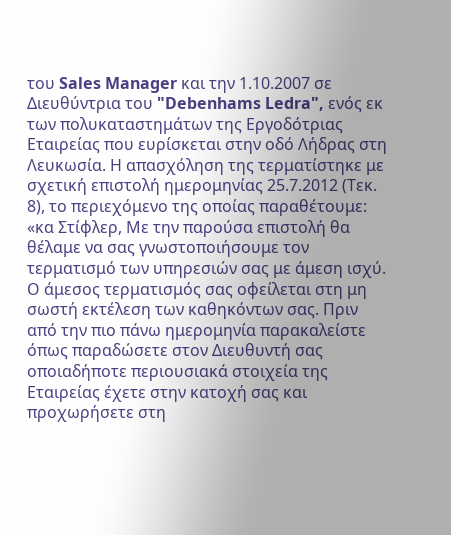του Sales Manager και την 1.10.2007 σε Διευθύντρια του "Debenhams Ledra", ενός εκ των πολυκαταστημάτων της Εργοδότριας Εταιρείας που ευρίσκεται στην οδό Λήδρας στη Λευκωσία. Η απασχόληση της τερματίστηκε με σχετική επιστολή ημερομηνίας 25.7.2012 (Τεκ. 8), το περιεχόμενο της οποίας παραθέτουμε: «κα Στίφλερ, Με την παρούσα επιστολή θα θέλαμε να σας γνωστοποιήσουμε τον τερματισμό των υπηρεσιών σας με άμεση ισχύ. Ο άμεσος τερματισμός σας οφείλεται στη μη σωστή εκτέλεση των καθηκόντων σας. Πριν από την πιο πάνω ημερομηνία παρακαλείστε όπως παραδώσετε στον Διευθυντή σας οποιαδήποτε περιουσιακά στοιχεία της Εταιρείας έχετε στην κατοχή σας και προχωρήσετε στη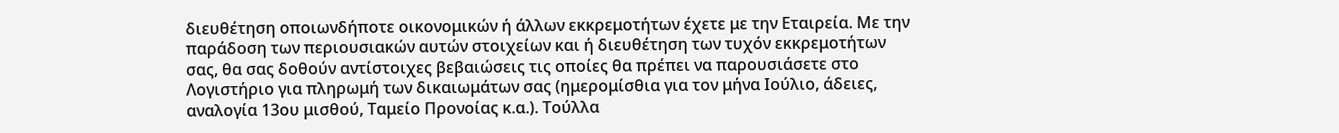διευθέτηση οποιωνδήποτε οικονομικών ή άλλων εκκρεμοτήτων έχετε με την Εταιρεία. Με την παράδοση των περιουσιακών αυτών στοιχείων και ή διευθέτηση των τυχόν εκκρεμοτήτων σας, θα σας δοθούν αντίστοιχες βεβαιώσεις τις οποίες θα πρέπει να παρουσιάσετε στο Λογιστήριο για πληρωμή των δικαιωμάτων σας (ημερομίσθια για τον μήνα Ιούλιο, άδειες, αναλογία 13ου μισθού, Ταμείο Προνοίας κ.α.). Τούλλα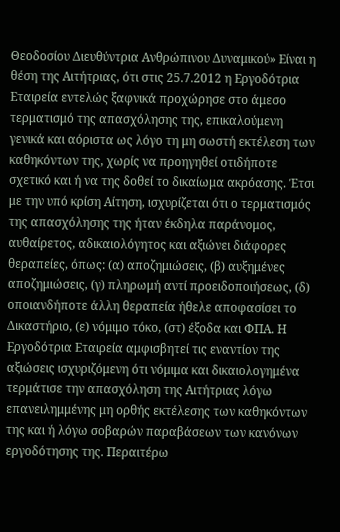Θεοδοσίου Διευθύντρια Ανθρώπινου Δυναμικού» Είναι η θέση της Αιτήτριας, ότι στις 25.7.2012 η Εργοδότρια Εταιρεία εντελώς ξαφνικά προχώρησε στο άμεσο τερματισμό της απασχόλησης της, επικαλούμενη γενικά και αόριστα ως λόγο τη μη σωστή εκτέλεση των καθηκόντων της, χωρίς να προηγηθεί οτιδήποτε σχετικό και ή να της δοθεί το δικαίωμα ακρόασης. Έτσι με την υπό κρίση Αίτηση, ισχυρίζεται ότι ο τερματισμός της απασχόλησης της ήταν έκδηλα παράνομος, αυθαίρετος, αδικαιολόγητος και αξιώνει διάφορες θεραπείες, όπως: (α) αποζημιώσεις, (β) αυξημένες αποζημιώσεις, (γ) πληρωμή αντί προειδοποιήσεως, (δ) οποιανδήποτε άλλη θεραπεία ήθελε αποφασίσει το Δικαστήριο, (ε) νόμιμο τόκο, (στ) έξοδα και ΦΠΑ. Η Εργοδότρια Εταιρεία αμφισβητεί τις εναντίον της αξιώσεις ισχυριζόμενη ότι νόμιμα και δικαιολογημένα τερμάτισε την απασχόληση της Αιτήτριας λόγω επανειλημμένης μη ορθής εκτέλεσης των καθηκόντων της και ή λόγω σοβαρών παραβάσεων των κανόνων εργοδότησης της. Περαιτέρω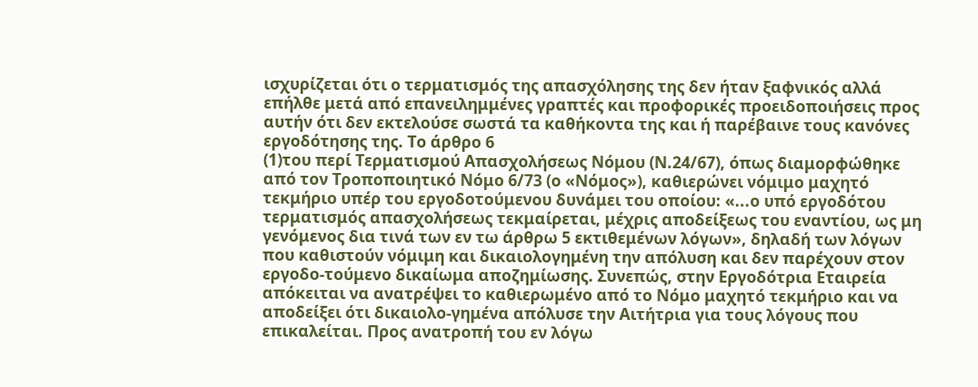ισχυρίζεται ότι ο τερματισμός της απασχόλησης της δεν ήταν ξαφνικός αλλά επήλθε μετά από επανειλημμένες γραπτές και προφορικές προειδοποιήσεις προς αυτήν ότι δεν εκτελούσε σωστά τα καθήκοντα της και ή παρέβαινε τους κανόνες εργοδότησης της. Το άρθρο 6
(1)του περί Τερματισμού Απασχολήσεως Νόμου (Ν.24/67), όπως διαμορφώθηκε από τον Τροποποιητικό Νόμο 6/73 (ο «Νόμος»), καθιερώνει νόμιμο μαχητό τεκμήριο υπέρ του εργοδοτούμενου δυνάμει του οποίου: «...ο υπό εργοδότου τερματισμός απασχολήσεως τεκμαίρεται, μέχρις αποδείξεως του εναντίου, ως μη γενόμενος δια τινά των εν τω άρθρω 5 εκτιθεμένων λόγων», δηλαδή των λόγων που καθιστούν νόμιμη και δικαιολογημένη την απόλυση και δεν παρέχουν στον εργοδο-τούμενο δικαίωμα αποζημίωσης. Συνεπώς, στην Εργοδότρια Εταιρεία απόκειται να ανατρέψει το καθιερωμένο από το Νόμο μαχητό τεκμήριο και να αποδείξει ότι δικαιολο-γημένα απόλυσε την Αιτήτρια για τους λόγους που επικαλείται. Προς ανατροπή του εν λόγω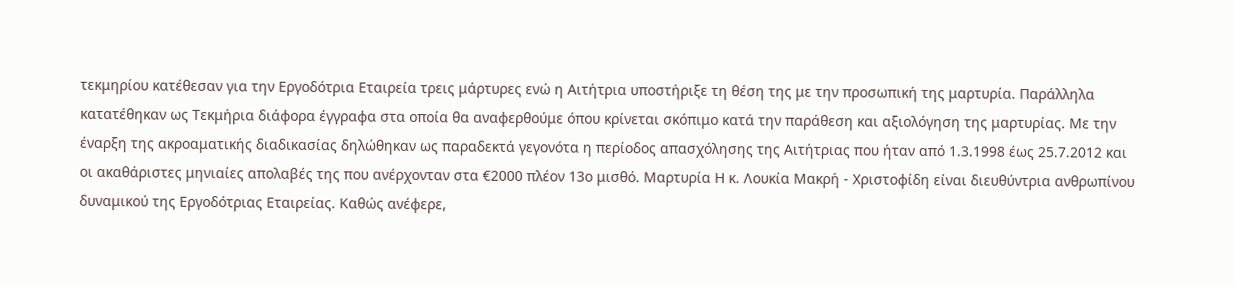τεκμηρίου κατέθεσαν για την Εργοδότρια Εταιρεία τρεις μάρτυρες ενώ η Αιτήτρια υποστήριξε τη θέση της με την προσωπική της μαρτυρία. Παράλληλα κατατέθηκαν ως Τεκμήρια διάφορα έγγραφα στα οποία θα αναφερθούμε όπου κρίνεται σκόπιμο κατά την παράθεση και αξιολόγηση της μαρτυρίας. Με την έναρξη της ακροαματικής διαδικασίας δηλώθηκαν ως παραδεκτά γεγονότα η περίοδος απασχόλησης της Αιτήτριας που ήταν από 1.3.1998 έως 25.7.2012 και οι ακαθάριστες μηνιαίες απολαβές της που ανέρχονταν στα €2000 πλέον 13ο μισθό. Μαρτυρία Η κ. Λουκία Μακρή - Χριστοφίδη είναι διευθύντρια ανθρωπίνου δυναμικού της Εργοδότριας Εταιρείας. Καθώς ανέφερε,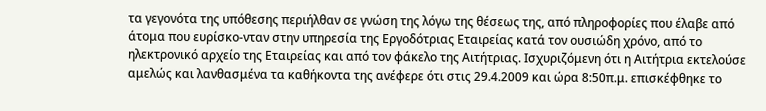τα γεγονότα της υπόθεσης περιήλθαν σε γνώση της λόγω της θέσεως της, από πληροφορίες που έλαβε από άτομα που ευρίσκο-νταν στην υπηρεσία της Εργοδότριας Εταιρείας κατά τον ουσιώδη χρόνο, από το ηλεκτρονικό αρχείο της Εταιρείας και από τον φάκελο της Αιτήτριας. Ισχυριζόμενη ότι η Αιτήτρια εκτελούσε αμελώς και λανθασμένα τα καθήκοντα της ανέφερε ότι στις 29.4.2009 και ώρα 8:50π.μ. επισκέφθηκε το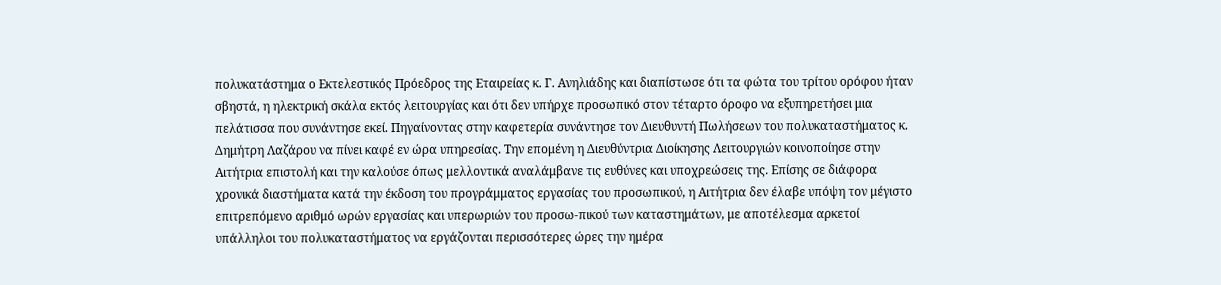πολυκατάστημα ο Εκτελεστικός Πρόεδρος της Εταιρείας κ. Γ. Ανηλιάδης και διαπίστωσε ότι τα φώτα του τρίτου ορόφου ήταν σβηστά, η ηλεκτρική σκάλα εκτός λειτουργίας και ότι δεν υπήρχε προσωπικό στον τέταρτο όροφο να εξυπηρετήσει μια πελάτισσα που συνάντησε εκεί. Πηγαίνοντας στην καφετερία συνάντησε τον Διευθυντή Πωλήσεων του πολυκαταστήματος κ. Δημήτρη Λαζάρου να πίνει καφέ εν ώρα υπηρεσίας. Την επομένη η Διευθύντρια Διοίκησης Λειτουργιών κοινοποίησε στην Αιτήτρια επιστολή και την καλούσε όπως μελλοντικά αναλάμβανε τις ευθύνες και υποχρεώσεις της. Επίσης σε διάφορα χρονικά διαστήματα κατά την έκδοση του προγράμματος εργασίας του προσωπικού, η Αιτήτρια δεν έλαβε υπόψη τον μέγιστο επιτρεπόμενο αριθμό ωρών εργασίας και υπερωριών του προσω-πικού των καταστημάτων, με αποτέλεσμα αρκετοί υπάλληλοι του πολυκαταστήματος να εργάζονται περισσότερες ώρες την ημέρα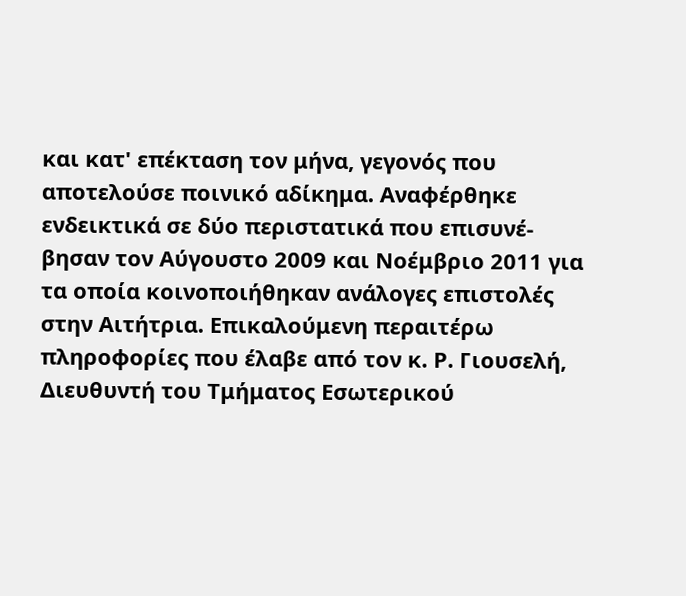και κατ' επέκταση τον μήνα, γεγονός που αποτελούσε ποινικό αδίκημα. Αναφέρθηκε ενδεικτικά σε δύο περιστατικά που επισυνέ-βησαν τον Αύγουστο 2009 και Νοέμβριο 2011 για τα οποία κοινοποιήθηκαν ανάλογες επιστολές στην Αιτήτρια. Επικαλούμενη περαιτέρω πληροφορίες που έλαβε από τον κ. Ρ. Γιουσελή, Διευθυντή του Τμήματος Εσωτερικού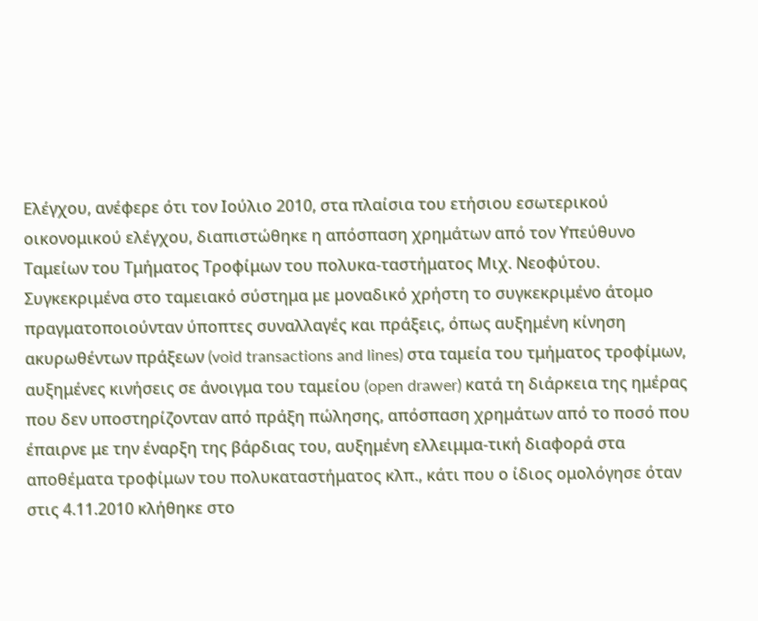Ελέγχου, ανέφερε ότι τον Ιούλιο 2010, στα πλαίσια του ετήσιου εσωτερικού οικονομικού ελέγχου, διαπιστώθηκε η απόσπαση χρημάτων από τον Υπεύθυνο Ταμείων του Τμήματος Τροφίμων του πολυκα-ταστήματος Μιχ. Νεοφύτου. Συγκεκριμένα στο ταμειακό σύστημα με μοναδικό χρήστη το συγκεκριμένο άτομο πραγματοποιούνταν ύποπτες συναλλαγές και πράξεις, όπως αυξημένη κίνηση ακυρωθέντων πράξεων (void transactions and lines) στα ταμεία του τμήματος τροφίμων, αυξημένες κινήσεις σε άνοιγμα του ταμείου (open drawer) κατά τη διάρκεια της ημέρας που δεν υποστηρίζονταν από πράξη πώλησης, απόσπαση χρημάτων από το ποσό που έπαιρνε με την έναρξη της βάρδιας του, αυξημένη ελλειμμα-τική διαφορά στα αποθέματα τροφίμων του πολυκαταστήματος κλπ., κάτι που ο ίδιος ομολόγησε όταν στις 4.11.2010 κλήθηκε στο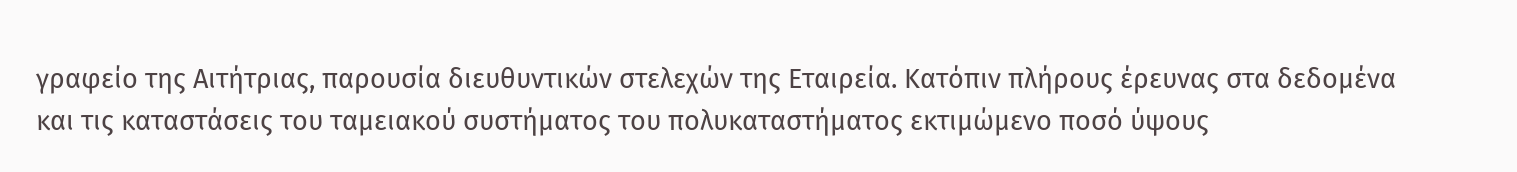γραφείο της Αιτήτριας, παρουσία διευθυντικών στελεχών της Εταιρεία. Κατόπιν πλήρους έρευνας στα δεδομένα και τις καταστάσεις του ταμειακού συστήματος του πολυκαταστήματος εκτιμώμενο ποσό ύψους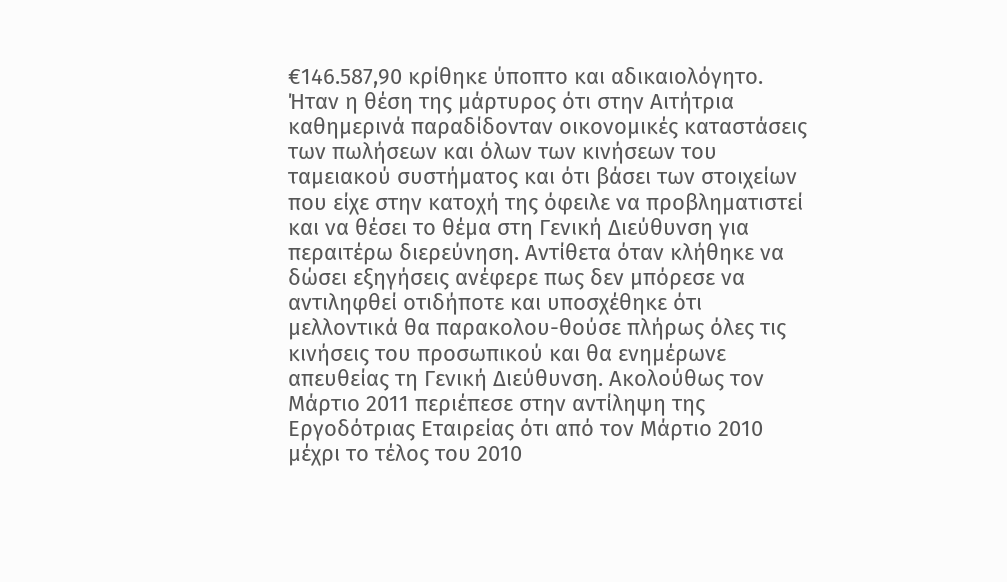€146.587,90 κρίθηκε ύποπτο και αδικαιολόγητο. Ήταν η θέση της μάρτυρος ότι στην Αιτήτρια καθημερινά παραδίδονταν οικονομικές καταστάσεις των πωλήσεων και όλων των κινήσεων του ταμειακού συστήματος και ότι βάσει των στοιχείων που είχε στην κατοχή της όφειλε να προβληματιστεί και να θέσει το θέμα στη Γενική Διεύθυνση για περαιτέρω διερεύνηση. Αντίθετα όταν κλήθηκε να δώσει εξηγήσεις ανέφερε πως δεν μπόρεσε να αντιληφθεί οτιδήποτε και υποσχέθηκε ότι μελλοντικά θα παρακολου-θούσε πλήρως όλες τις κινήσεις του προσωπικού και θα ενημέρωνε απευθείας τη Γενική Διεύθυνση. Ακολούθως τον Μάρτιο 2011 περιέπεσε στην αντίληψη της Εργοδότριας Εταιρείας ότι από τον Μάρτιο 2010 μέχρι το τέλος του 2010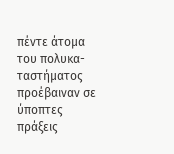πέντε άτομα του πολυκα-ταστήματος προέβαιναν σε ύποπτες πράξεις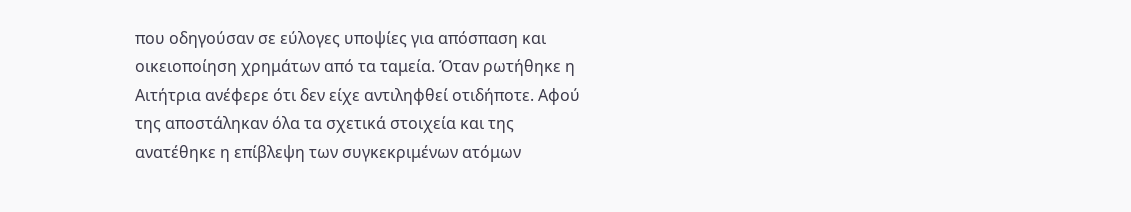που οδηγούσαν σε εύλογες υποψίες για απόσπαση και οικειοποίηση χρημάτων από τα ταμεία. Όταν ρωτήθηκε η Αιτήτρια ανέφερε ότι δεν είχε αντιληφθεί οτιδήποτε. Αφού της αποστάληκαν όλα τα σχετικά στοιχεία και της ανατέθηκε η επίβλεψη των συγκεκριμένων ατόμων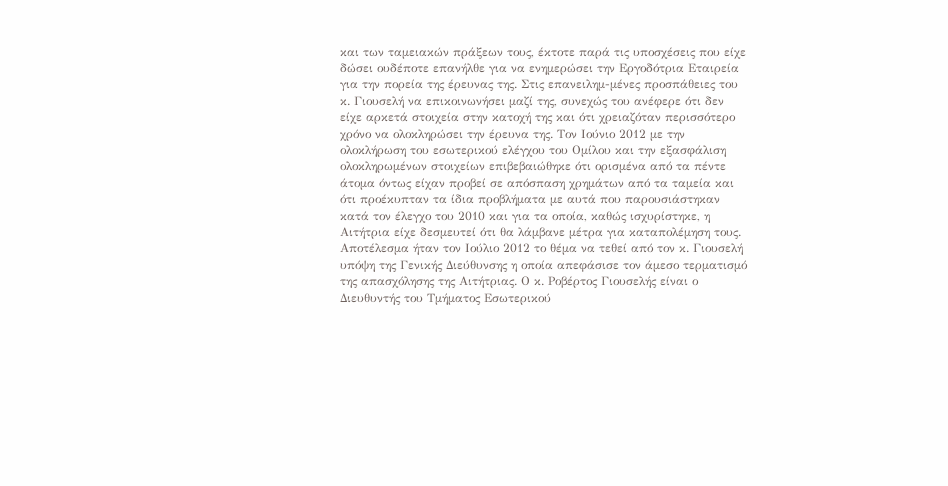και των ταμειακών πράξεων τους, έκτοτε παρά τις υποσχέσεις που είχε δώσει ουδέποτε επανήλθε για να ενημερώσει την Εργοδότρια Εταιρεία για την πορεία της έρευνας της. Στις επανειλημ-μένες προσπάθειες του κ. Γιουσελή να επικοινωνήσει μαζί της, συνεχώς του ανέφερε ότι δεν είχε αρκετά στοιχεία στην κατοχή της και ότι χρειαζόταν περισσότερο χρόνο να ολοκληρώσει την έρευνα της. Τον Ιούνιο 2012 με την ολοκλήρωση του εσωτερικού ελέγχου του Ομίλου και την εξασφάλιση ολοκληρωμένων στοιχείων επιβεβαιώθηκε ότι ορισμένα από τα πέντε άτομα όντως είχαν προβεί σε απόσπαση χρημάτων από τα ταμεία και ότι προέκυπταν τα ίδια προβλήματα με αυτά που παρουσιάστηκαν κατά τον έλεγχο του 2010 και για τα οποία, καθώς ισχυρίστηκε, η Αιτήτρια είχε δεσμευτεί ότι θα λάμβανε μέτρα για καταπολέμηση τους. Αποτέλεσμα ήταν τον Ιούλιο 2012 το θέμα να τεθεί από τον κ. Γιουσελή υπόψη της Γενικής Διεύθυνσης η οποία απεφάσισε τον άμεσο τερματισμό της απασχόλησης της Αιτήτριας. Ο κ. Ροβέρτος Γιουσελής είναι ο Διευθυντής του Τμήματος Εσωτερικού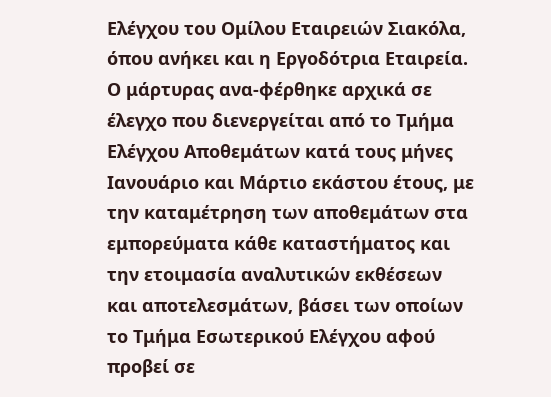Ελέγχου του Ομίλου Εταιρειών Σιακόλα, όπου ανήκει και η Εργοδότρια Εταιρεία. Ο μάρτυρας ανα-φέρθηκε αρχικά σε έλεγχο που διενεργείται από το Τμήμα Ελέγχου Αποθεμάτων κατά τους μήνες Ιανουάριο και Μάρτιο εκάστου έτους, με την καταμέτρηση των αποθεμάτων στα εμπορεύματα κάθε καταστήματος και την ετοιμασία αναλυτικών εκθέσεων και αποτελεσμάτων, βάσει των οποίων το Τμήμα Εσωτερικού Ελέγχου αφού προβεί σε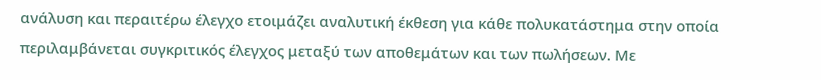ανάλυση και περαιτέρω έλεγχο ετοιμάζει αναλυτική έκθεση για κάθε πολυκατάστημα στην οποία περιλαμβάνεται συγκριτικός έλεγχος μεταξύ των αποθεμάτων και των πωλήσεων. Με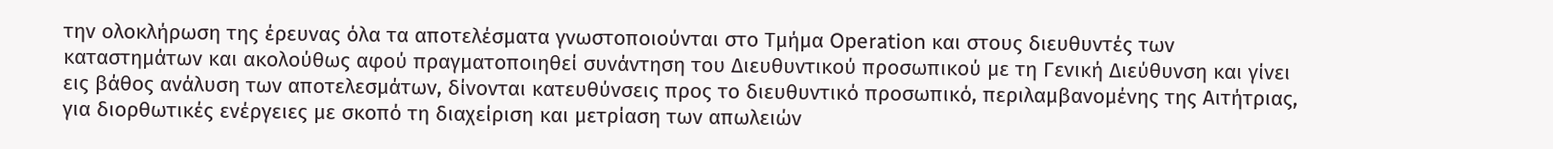την ολοκλήρωση της έρευνας όλα τα αποτελέσματα γνωστοποιούνται στο Τμήμα Operation και στους διευθυντές των καταστημάτων και ακολούθως αφού πραγματοποιηθεί συνάντηση του Διευθυντικού προσωπικού με τη Γενική Διεύθυνση και γίνει εις βάθος ανάλυση των αποτελεσμάτων, δίνονται κατευθύνσεις προς το διευθυντικό προσωπικό, περιλαμβανομένης της Αιτήτριας, για διορθωτικές ενέργειες με σκοπό τη διαχείριση και μετρίαση των απωλειών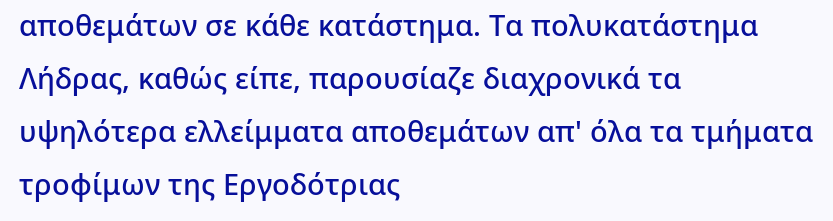αποθεμάτων σε κάθε κατάστημα. Τα πολυκατάστημα Λήδρας, καθώς είπε, παρουσίαζε διαχρονικά τα υψηλότερα ελλείμματα αποθεμάτων απ' όλα τα τμήματα τροφίμων της Εργοδότριας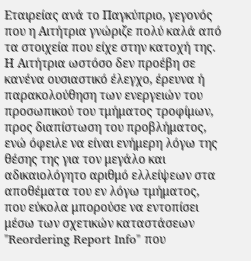Εταιρείας ανά το Παγκύπριο, γεγονός που η Αιτήτρια γνώριζε πολύ καλά από τα στοιχεία που είχε στην κατοχή της. Η Αιτήτρια ωστόσο δεν προέβη σε κανένα ουσιαστικό έλεγχο, έρευνα ή παρακολούθηση των ενεργειών του προσωπικού του τμήματος τροφίμων, προς διαπίστωση του προβλήματος, ενώ όφειλε να είναι ενήμερη λόγω της θέσης της για τον μεγάλο και αδικαιολόγητο αριθμό ελλείψεων στα αποθέματα του εν λόγω τμήματος, που εύκολα μπορούσε να εντοπίσει μέσω των σχετικών καταστάσεων "Reordering Report Info" που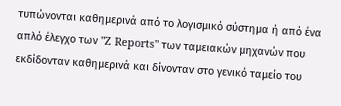τυπώνονται καθημερινά από το λογισμικό σύστημα ή από ένα απλό έλεγχο των "Z Reports" των ταμειακών μηχανών που εκδίδονταν καθημερινά και δίνονταν στο γενικό ταμείο του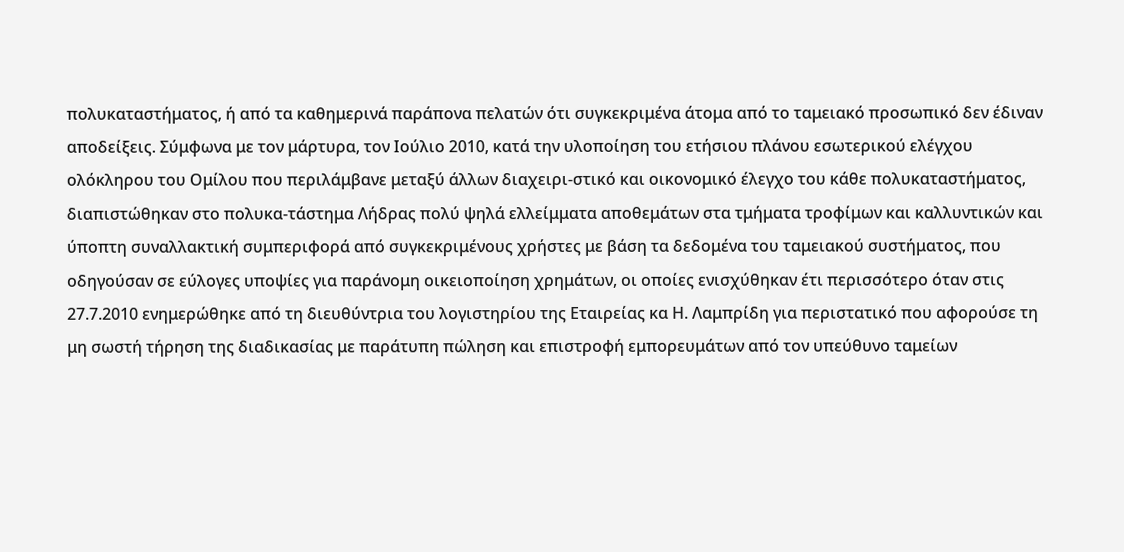πολυκαταστήματος, ή από τα καθημερινά παράπονα πελατών ότι συγκεκριμένα άτομα από το ταμειακό προσωπικό δεν έδιναν αποδείξεις. Σύμφωνα με τον μάρτυρα, τον Ιούλιο 2010, κατά την υλοποίηση του ετήσιου πλάνου εσωτερικού ελέγχου ολόκληρου του Ομίλου που περιλάμβανε μεταξύ άλλων διαχειρι-στικό και οικονομικό έλεγχο του κάθε πολυκαταστήματος, διαπιστώθηκαν στο πολυκα-τάστημα Λήδρας πολύ ψηλά ελλείμματα αποθεμάτων στα τμήματα τροφίμων και καλλυντικών και ύποπτη συναλλακτική συμπεριφορά από συγκεκριμένους χρήστες με βάση τα δεδομένα του ταμειακού συστήματος, που οδηγούσαν σε εύλογες υποψίες για παράνομη οικειοποίηση χρημάτων, οι οποίες ενισχύθηκαν έτι περισσότερο όταν στις 27.7.2010 ενημερώθηκε από τη διευθύντρια του λογιστηρίου της Εταιρείας κα Η. Λαμπρίδη για περιστατικό που αφορούσε τη μη σωστή τήρηση της διαδικασίας με παράτυπη πώληση και επιστροφή εμπορευμάτων από τον υπεύθυνο ταμείων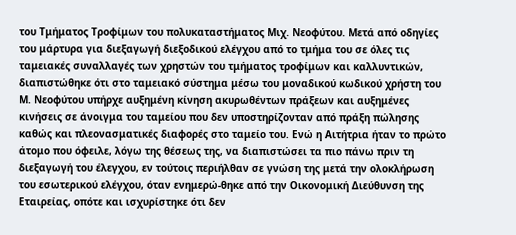του Τμήματος Τροφίμων του πολυκαταστήματος Μιχ. Νεοφύτου. Μετά από οδηγίες του μάρτυρα για διεξαγωγή διεξοδικού ελέγχου από το τμήμα του σε όλες τις ταμειακές συναλλαγές των χρηστών του τμήματος τροφίμων και καλλυντικών, διαπιστώθηκε ότι στο ταμειακό σύστημα μέσω του μοναδικού κωδικού χρήστη του Μ. Νεοφύτου υπήρχε αυξημένη κίνηση ακυρωθέντων πράξεων και αυξημένες κινήσεις σε άνοιγμα του ταμείου που δεν υποστηρίζονταν από πράξη πώλησης καθώς και πλεονασματικές διαφορές στο ταμείο του. Ενώ η Αιτήτρια ήταν το πρώτο άτομο που όφειλε, λόγω της θέσεως της, να διαπιστώσει τα πιο πάνω πριν τη διεξαγωγή του έλεγχου, εν τούτοις περιήλθαν σε γνώση της μετά την ολοκλήρωση του εσωτερικού ελέγχου, όταν ενημερώ-θηκε από την Οικονομική Διεύθυνση της Εταιρείας, οπότε και ισχυρίστηκε ότι δεν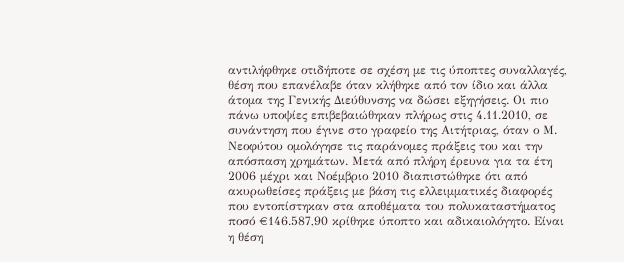αντιλήφθηκε οτιδήποτε σε σχέση με τις ύποπτες συναλλαγές, θέση που επανέλαβε όταν κλήθηκε από τον ίδιο και άλλα άτομα της Γενικής Διεύθυνσης να δώσει εξηγήσεις. Οι πιο πάνω υποψίες επιβεβαιώθηκαν πλήρως στις 4.11.2010, σε συνάντηση που έγινε στο γραφείο της Αιτήτριας, όταν ο Μ. Νεοφύτου ομολόγησε τις παράνομες πράξεις του και την απόσπαση χρημάτων. Μετά από πλήρη έρευνα για τα έτη 2006 μέχρι και Νοέμβριο 2010 διαπιστώθηκε ότι από ακυρωθείσες πράξεις με βάση τις ελλειμματικές διαφορές που εντοπίστηκαν στα αποθέματα του πολυκαταστήματος ποσό €146.587,90 κρίθηκε ύποπτο και αδικαιολόγητο. Είναι η θέση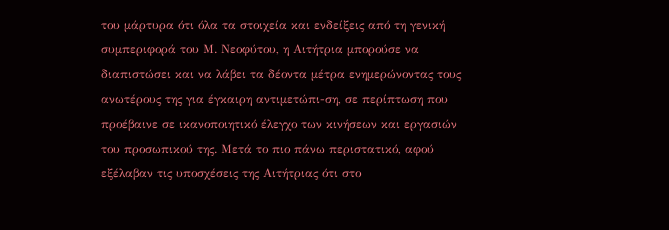του μάρτυρα ότι όλα τα στοιχεία και ενδείξεις από τη γενική συμπεριφορά του Μ. Νεοφύτου, η Αιτήτρια μπορούσε να διαπιστώσει και να λάβει τα δέοντα μέτρα ενημερώνοντας τους ανωτέρους της για έγκαιρη αντιμετώπι-ση, σε περίπτωση που προέβαινε σε ικανοποιητικό έλεγχο των κινήσεων και εργασιών του προσωπικού της. Μετά το πιο πάνω περιστατικό, αφού εξέλαβαν τις υποσχέσεις της Αιτήτριας ότι στο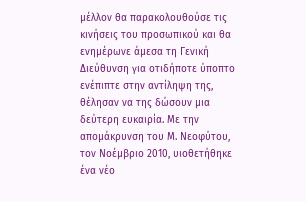μέλλον θα παρακολουθούσε τις κινήσεις του προσωπικού και θα ενημέρωνε άμεσα τη Γενική Διεύθυνση για οτιδήποτε ύποπτο ενέπιπτε στην αντίληψη της, θέλησαν να της δώσουν μια δεύτερη ευκαιρία. Με την απομάκρυνση του Μ. Νεοφύτου, τον Νοέμβριο 2010, υιοθετήθηκε ένα νέο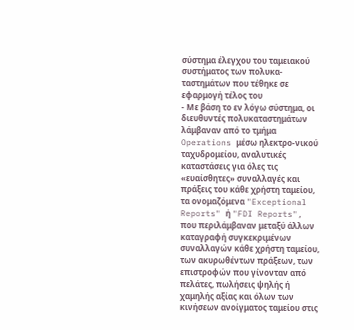σύστημα έλεγχου του ταμειακού συστήματος των πολυκα-ταστημάτων που τέθηκε σε εφαρμογή τέλος του
- Με βάση το εν λόγω σύστημα, οι διευθυντές πολυκαταστημάτων λάμβαναν από το τμήμα Operations μέσω ηλεκτρο-νικού ταχυδρομείου, αναλυτικές καταστάσεις για όλες τις «ευαίσθητες» συναλλαγές και πράξεις του κάθε χρήστη ταμείου, τα ονομαζόμενα "Exceptional Reports" ή "FDI Reports", που περιλάμβαναν μεταξύ άλλων καταγραφή συγκεκριμένων συναλλαγών κάθε χρήστη ταμείου, των ακυρωθέντων πράξεων, των επιστροφών που γίνονταν από πελάτες, πωλήσεις ψηλής ή χαμηλής αξίας και όλων των κινήσεων ανοίγματος ταμείου στις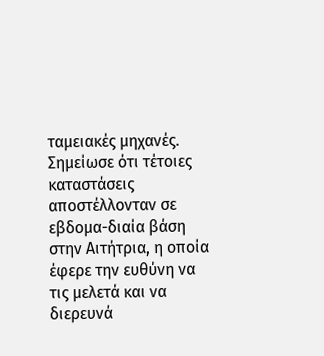ταμειακές μηχανές. Σημείωσε ότι τέτοιες καταστάσεις αποστέλλονταν σε εβδομα-διαία βάση στην Αιτήτρια, η οποία έφερε την ευθύνη να τις μελετά και να διερευνά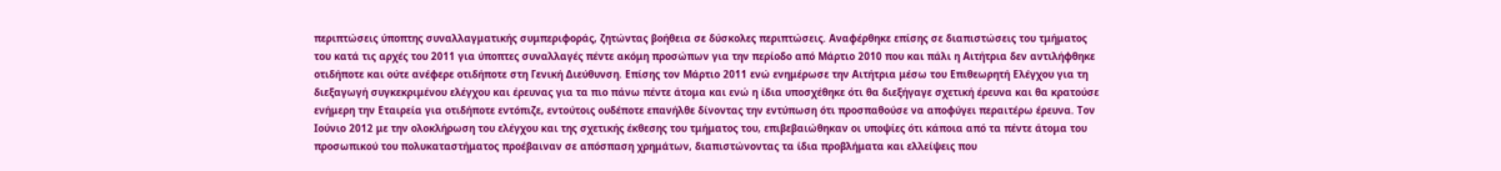περιπτώσεις ύποπτης συναλλαγματικής συμπεριφοράς, ζητώντας βοήθεια σε δύσκολες περιπτώσεις. Αναφέρθηκε επίσης σε διαπιστώσεις του τμήματος του κατά τις αρχές του 2011 για ύποπτες συναλλαγές πέντε ακόμη προσώπων για την περίοδο από Μάρτιο 2010 που και πάλι η Αιτήτρια δεν αντιλήφθηκε οτιδήποτε και ούτε ανέφερε οτιδήποτε στη Γενική Διεύθυνση. Επίσης τον Μάρτιο 2011 ενώ ενημέρωσε την Αιτήτρια μέσω του Επιθεωρητή Ελέγχου για τη διεξαγωγή συγκεκριμένου ελέγχου και έρευνας για τα πιο πάνω πέντε άτομα και ενώ η ίδια υποσχέθηκε ότι θα διεξήγαγε σχετική έρευνα και θα κρατούσε ενήμερη την Εταιρεία για οτιδήποτε εντόπιζε, εντούτοις ουδέποτε επανήλθε δίνοντας την εντύπωση ότι προσπαθούσε να αποφύγει περαιτέρω έρευνα. Τον Ιούνιο 2012 με την ολοκλήρωση του ελέγχου και της σχετικής έκθεσης του τμήματος του, επιβεβαιώθηκαν οι υποψίες ότι κάποια από τα πέντε άτομα του προσωπικού του πολυκαταστήματος προέβαιναν σε απόσπαση χρημάτων, διαπιστώνοντας τα ίδια προβλήματα και ελλείψεις που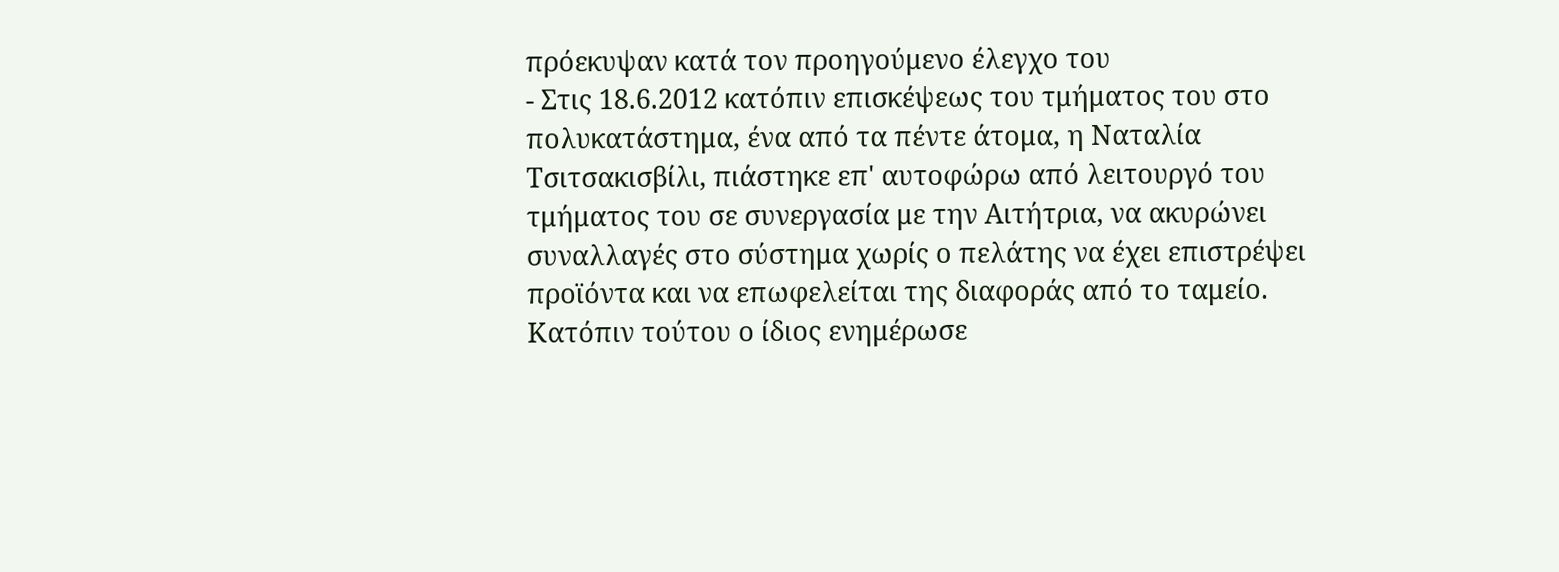πρόεκυψαν κατά τον προηγούμενο έλεγχο του
- Στις 18.6.2012 κατόπιν επισκέψεως του τμήματος του στο πολυκατάστημα, ένα από τα πέντε άτομα, η Ναταλία Τσιτσακισβίλι, πιάστηκε επ' αυτοφώρω από λειτουργό του τμήματος του σε συνεργασία με την Αιτήτρια, να ακυρώνει συναλλαγές στο σύστημα χωρίς ο πελάτης να έχει επιστρέψει προϊόντα και να επωφελείται της διαφοράς από το ταμείο. Κατόπιν τούτου ο ίδιος ενημέρωσε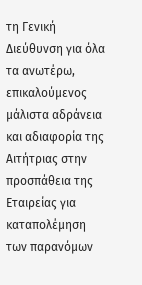τη Γενική Διεύθυνση για όλα τα ανωτέρω, επικαλούμενος μάλιστα αδράνεια και αδιαφορία της Αιτήτριας στην προσπάθεια της Εταιρείας για καταπολέμηση των παρανόμων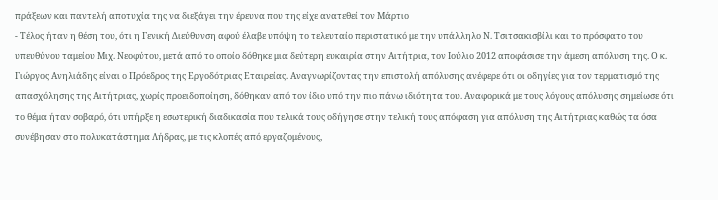πράξεων και παντελή αποτυχία της να διεξάγει την έρευνα που της είχε ανατεθεί τον Μάρτιο
- Τέλος ήταν η θέση του, ότι η Γενική Διεύθυνση αφού έλαβε υπόψη το τελευταίο περιστατικό με την υπάλληλο Ν. Τσιτσακισβίλι και το πρόσφατο του υπευθύνου ταμείου Μιχ. Νεοφύτου, μετά από το οποίο δόθηκε μια δεύτερη ευκαιρία στην Αιτήτρια, τον Ιούλιο 2012 αποφάσισε την άμεση απόλυση της. Ο κ. Γιώργος Ανηλιάδης είναι ο Πρόεδρος της Εργοδότριας Εταιρείας. Αναγνωρίζοντας την επιστολή απόλυσης ανέφερε ότι οι οδηγίες για τον τερματισμό της απασχόλησης της Αιτήτριας, χωρίς προειδοποίηση, δόθηκαν από τον ίδιο υπό την πιο πάνω ιδιότητα του. Αναφορικά με τους λόγους απόλυσης σημείωσε ότι το θέμα ήταν σοβαρό, ότι υπήρξε η εσωτερική διαδικασία που τελικά τους οδήγησε στην τελική τους απόφαση για απόλυση της Αιτήτριας καθώς τα όσα συνέβησαν στο πολυκατάστημα Λήδρας, με τις κλοπές από εργαζομένους,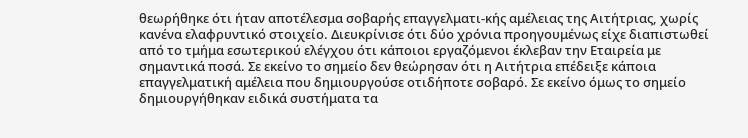θεωρήθηκε ότι ήταν αποτέλεσμα σοβαρής επαγγελματι-κής αμέλειας της Αιτήτριας, χωρίς κανένα ελαφρυντικό στοιχείο. Διευκρίνισε ότι δύο χρόνια προηγουμένως είχε διαπιστωθεί από το τμήμα εσωτερικού ελέγχου ότι κάποιοι εργαζόμενοι έκλεβαν την Εταιρεία με σημαντικά ποσά. Σε εκείνο το σημείο δεν θεώρησαν ότι η Αιτήτρια επέδειξε κάποια επαγγελματική αμέλεια που δημιουργούσε οτιδήποτε σοβαρό. Σε εκείνο όμως το σημείο δημιουργήθηκαν ειδικά συστήματα τα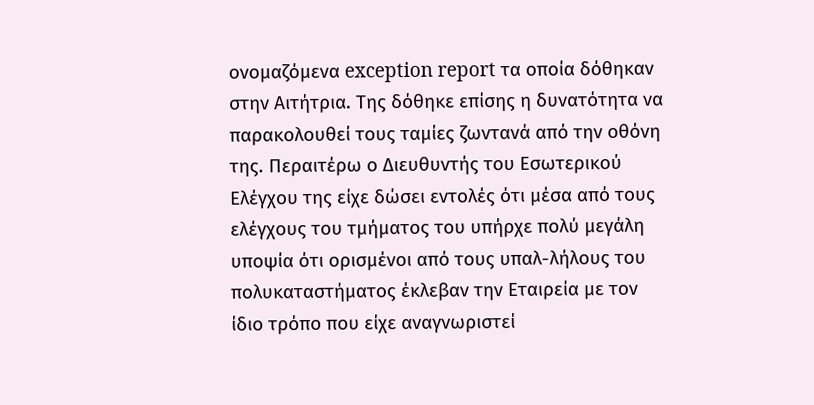ονομαζόμενα exception report τα οποία δόθηκαν στην Αιτήτρια. Της δόθηκε επίσης η δυνατότητα να παρακολουθεί τους ταμίες ζωντανά από την οθόνη της. Περαιτέρω ο Διευθυντής του Εσωτερικού Ελέγχου της είχε δώσει εντολές ότι μέσα από τους ελέγχους του τμήματος του υπήρχε πολύ μεγάλη υποψία ότι ορισμένοι από τους υπαλ-λήλους του πολυκαταστήματος έκλεβαν την Εταιρεία με τον ίδιο τρόπο που είχε αναγνωριστεί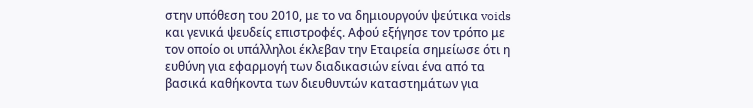στην υπόθεση του 2010, με το να δημιουργούν ψεύτικα voids και γενικά ψευδείς επιστροφές. Αφού εξήγησε τον τρόπο με τον οποίο οι υπάλληλοι έκλεβαν την Εταιρεία σημείωσε ότι η ευθύνη για εφαρμογή των διαδικασιών είναι ένα από τα βασικά καθήκοντα των διευθυντών καταστημάτων για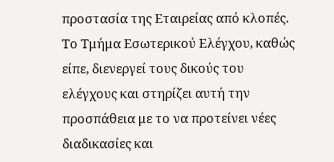προστασία της Εταιρείας από κλοπές. Το Τμήμα Εσωτερικού Ελέγχου, καθώς είπε, διενεργεί τους δικούς του ελέγχους και στηρίζει αυτή την προσπάθεια με το να προτείνει νέες διαδικασίες και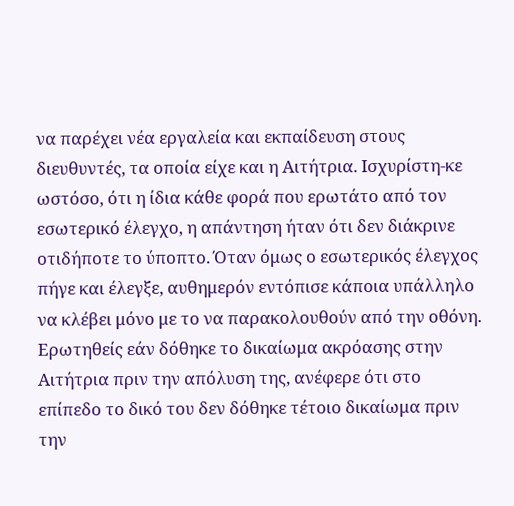να παρέχει νέα εργαλεία και εκπαίδευση στους διευθυντές, τα οποία είχε και η Αιτήτρια. Ισχυρίστη-κε ωστόσο, ότι η ίδια κάθε φορά που ερωτάτο από τον εσωτερικό έλεγχο, η απάντηση ήταν ότι δεν διάκρινε οτιδήποτε το ύποπτο. Όταν όμως ο εσωτερικός έλεγχος πήγε και έλεγξε, αυθημερόν εντόπισε κάποια υπάλληλο να κλέβει μόνο με το να παρακολουθούν από την οθόνη. Ερωτηθείς εάν δόθηκε το δικαίωμα ακρόασης στην Αιτήτρια πριν την απόλυση της, ανέφερε ότι στο επίπεδο το δικό του δεν δόθηκε τέτοιο δικαίωμα πριν την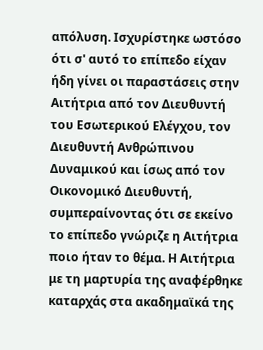απόλυση. Ισχυρίστηκε ωστόσο ότι σ' αυτό το επίπεδο είχαν ήδη γίνει οι παραστάσεις στην Αιτήτρια από τον Διευθυντή του Εσωτερικού Ελέγχου, τον Διευθυντή Ανθρώπινου Δυναμικού και ίσως από τον Οικονομικό Διευθυντή, συμπεραίνοντας ότι σε εκείνο το επίπεδο γνώριζε η Αιτήτρια ποιο ήταν το θέμα. Η Αιτήτρια με τη μαρτυρία της αναφέρθηκε καταρχάς στα ακαδημαϊκά της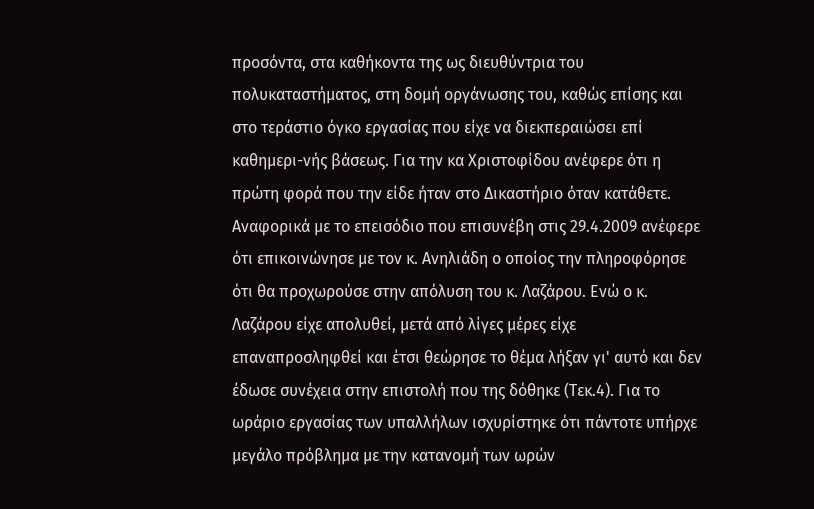προσόντα, στα καθήκοντα της ως διευθύντρια του πολυκαταστήματος, στη δομή οργάνωσης του, καθώς επίσης και στο τεράστιο όγκο εργασίας που είχε να διεκπεραιώσει επί καθημερι-νής βάσεως. Για την κα Χριστοφίδου ανέφερε ότι η πρώτη φορά που την είδε ήταν στο Δικαστήριο όταν κατάθετε. Αναφορικά με το επεισόδιο που επισυνέβη στις 29.4.2009 ανέφερε ότι επικοινώνησε με τον κ. Ανηλιάδη ο οποίος την πληροφόρησε ότι θα προχωρούσε στην απόλυση του κ. Λαζάρου. Ενώ ο κ. Λαζάρου είχε απολυθεί, μετά από λίγες μέρες είχε επαναπροσληφθεί και έτσι θεώρησε το θέμα λήξαν γι' αυτό και δεν έδωσε συνέχεια στην επιστολή που της δόθηκε (Τεκ.4). Για το ωράριο εργασίας των υπαλλήλων ισχυρίστηκε ότι πάντοτε υπήρχε μεγάλο πρόβλημα με την κατανομή των ωρών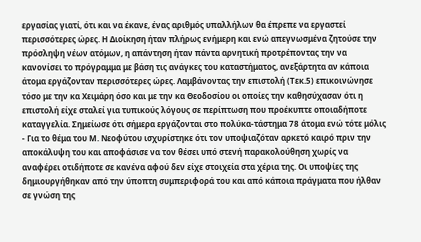εργασίας γιατί, ότι και να έκανε, ένας αριθμός υπαλλήλων θα έπρεπε να εργαστεί περισσότερες ώρες. Η Διοίκηση ήταν πλήρως ενήμερη και ενώ απεγνωσμένα ζητούσε την πρόσληψη νέων ατόμων, η απάντηση ήταν πάντα αρνητική προτρέποντας την να κανονίσει το πρόγραμμα με βάση τις ανάγκες του καταστήματος, ανεξάρτητα αν κάποια άτομα εργάζονταν περισσότερες ώρες. Λαμβάνοντας την επιστολή (Τεκ.5) επικοινώνησε τόσο με την κα Χειμάρη όσο και με την κα Θεοδοσίου οι οποίες την καθησύχασαν ότι η επιστολή είχε σταλεί για τυπικούς λόγους σε περίπτωση που προέκυπτε οποιαδήποτε καταγγελία. Σημείωσε ότι σήμερα εργάζονται στο πολύκα-τάστημα 78 άτομα ενώ τότε μόλις
- Για το θέμα του Μ. Νεοφύτου ισχυρίστηκε ότι τον υποψιαζόταν αρκετό καιρό πριν την αποκάλυψη του και αποφάσισε να τον θέσει υπό στενή παρακολούθηση χωρίς να αναφέρει οτιδήποτε σε κανένα αφού δεν είχε στοιχεία στα χέρια της. Οι υποψίες της δημιουργήθηκαν από την ύποπτη συμπεριφορά του και από κάποια πράγματα που ήλθαν σε γνώση της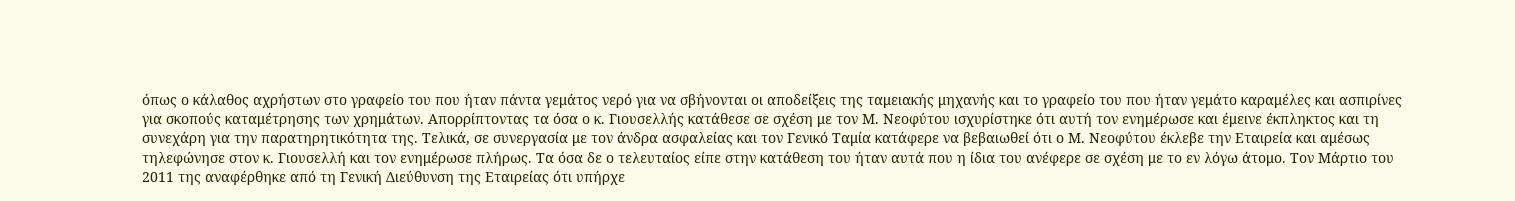όπως ο κάλαθος αχρήστων στο γραφείο του που ήταν πάντα γεμάτος νερό για να σβήνονται οι αποδείξεις της ταμειακής μηχανής και το γραφείο του που ήταν γεμάτο καραμέλες και ασπιρίνες για σκοπούς καταμέτρησης των χρημάτων. Απορρίπτοντας τα όσα ο κ. Γιουσελλής κατάθεσε σε σχέση με τον Μ. Νεοφύτου ισχυρίστηκε ότι αυτή τον ενημέρωσε και έμεινε έκπληκτος και τη συνεχάρη για την παρατηρητικότητα της. Τελικά, σε συνεργασία με τον άνδρα ασφαλείας και τον Γενικό Ταμία κατάφερε να βεβαιωθεί ότι ο Μ. Νεοφύτου έκλεβε την Εταιρεία και αμέσως τηλεφώνησε στον κ. Γιουσελλή και τον ενημέρωσε πλήρως. Τα όσα δε ο τελευταίος είπε στην κατάθεση του ήταν αυτά που η ίδια του ανέφερε σε σχέση με το εν λόγω άτομο. Τον Μάρτιο του 2011 της αναφέρθηκε από τη Γενική Διεύθυνση της Εταιρείας ότι υπήρχε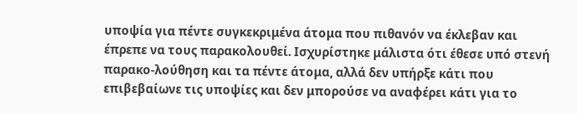υποψία για πέντε συγκεκριμένα άτομα που πιθανόν να έκλεβαν και έπρεπε να τους παρακολουθεί. Ισχυρίστηκε μάλιστα ότι έθεσε υπό στενή παρακο-λούθηση και τα πέντε άτομα, αλλά δεν υπήρξε κάτι που επιβεβαίωνε τις υποψίες και δεν μπορούσε να αναφέρει κάτι για το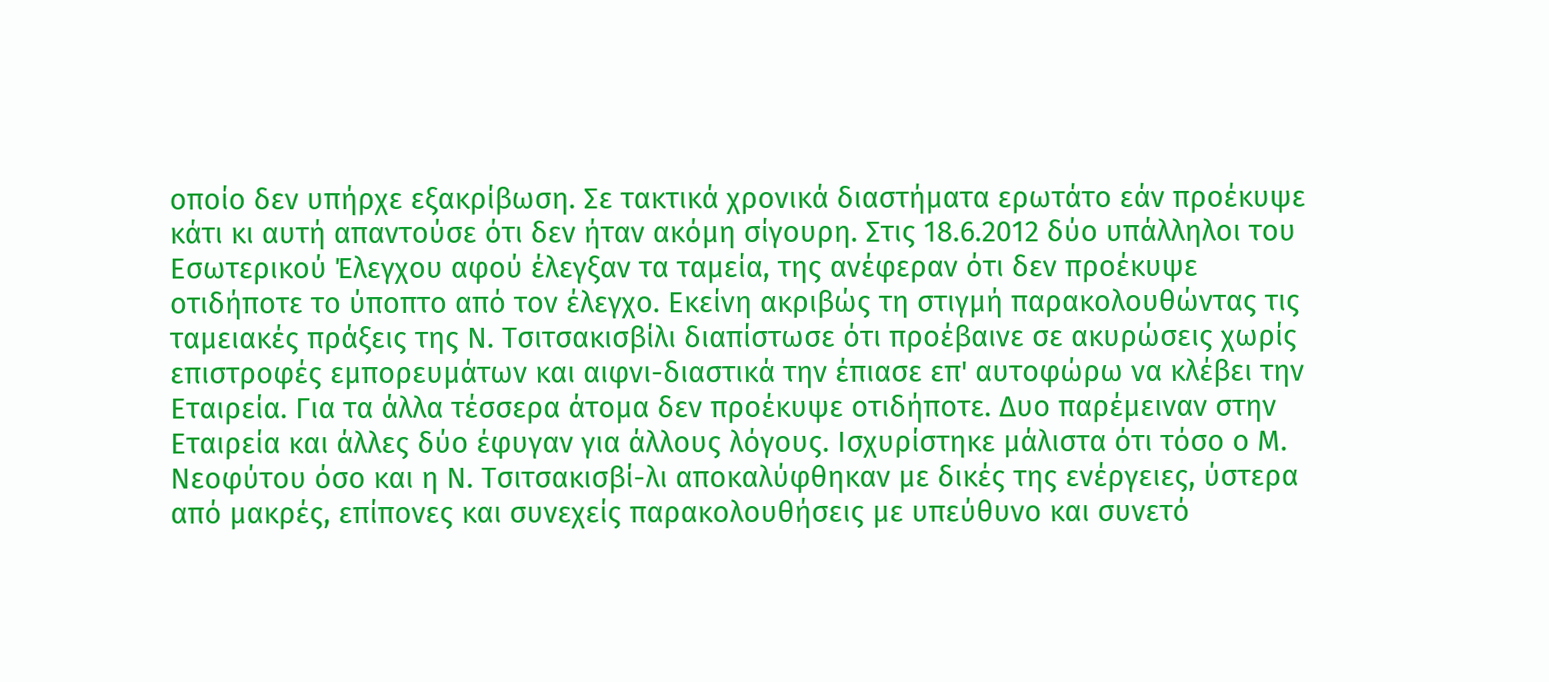οποίο δεν υπήρχε εξακρίβωση. Σε τακτικά χρονικά διαστήματα ερωτάτο εάν προέκυψε κάτι κι αυτή απαντούσε ότι δεν ήταν ακόμη σίγουρη. Στις 18.6.2012 δύο υπάλληλοι του Εσωτερικού Έλεγχου αφού έλεγξαν τα ταμεία, της ανέφεραν ότι δεν προέκυψε οτιδήποτε το ύποπτο από τον έλεγχο. Εκείνη ακριβώς τη στιγμή παρακολουθώντας τις ταμειακές πράξεις της Ν. Τσιτσακισβίλι διαπίστωσε ότι προέβαινε σε ακυρώσεις χωρίς επιστροφές εμπορευμάτων και αιφνι-διαστικά την έπιασε επ' αυτοφώρω να κλέβει την Εταιρεία. Για τα άλλα τέσσερα άτομα δεν προέκυψε οτιδήποτε. Δυο παρέμειναν στην Εταιρεία και άλλες δύο έφυγαν για άλλους λόγους. Ισχυρίστηκε μάλιστα ότι τόσο ο Μ. Νεοφύτου όσο και η Ν. Τσιτσακισβί-λι αποκαλύφθηκαν με δικές της ενέργειες, ύστερα από μακρές, επίπονες και συνεχείς παρακολουθήσεις με υπεύθυνο και συνετό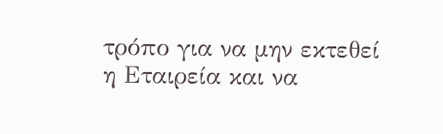τρόπο για να μην εκτεθεί η Εταιρεία και να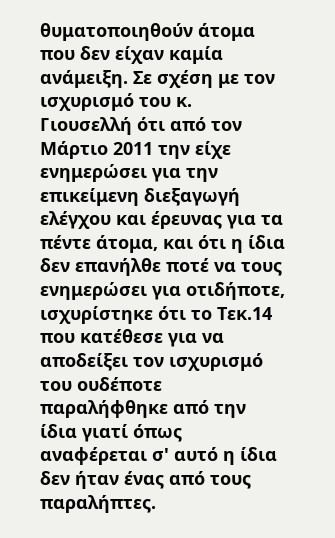θυματοποιηθούν άτομα που δεν είχαν καμία ανάμειξη. Σε σχέση με τον ισχυρισμό του κ. Γιουσελλή ότι από τον Μάρτιο 2011 την είχε ενημερώσει για την επικείμενη διεξαγωγή ελέγχου και έρευνας για τα πέντε άτομα, και ότι η ίδια δεν επανήλθε ποτέ να τους ενημερώσει για οτιδήποτε, ισχυρίστηκε ότι το Τεκ.14 που κατέθεσε για να αποδείξει τον ισχυρισμό του ουδέποτε παραλήφθηκε από την ίδια γιατί όπως αναφέρεται σ' αυτό η ίδια δεν ήταν ένας από τους παραλήπτες.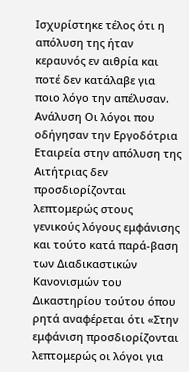Ισχυρίστηκε τέλος ότι η απόλυση της ήταν κεραυνός εν αιθρία και ποτέ δεν κατάλαβε για ποιο λόγο την απέλυσαν. Ανάλυση Οι λόγοι που οδήγησαν την Εργοδότρια Εταιρεία στην απόλυση της Αιτήτριας δεν προσδιορίζονται λεπτομερώς στους γενικούς λόγους εμφάνισης και τούτο κατά παρά-βαση των Διαδικαστικών Κανονισμών του Δικαστηρίου τούτου όπου ρητά αναφέρεται ότι «Στην εμφάνιση προσδιορίζονται λεπτομερώς οι λόγοι για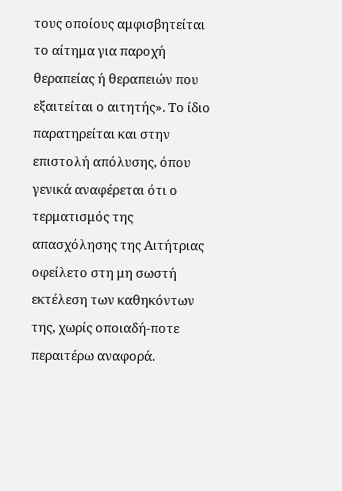τους οποίους αμφισβητείται το αίτημα για παροχή θεραπείας ή θεραπειών που εξαιτείται ο αιτητής». Το ίδιο παρατηρείται και στην επιστολή απόλυσης, όπου γενικά αναφέρεται ότι ο τερματισμός της απασχόλησης της Αιτήτριας οφείλετο στη μη σωστή εκτέλεση των καθηκόντων της, χωρίς οποιαδή-ποτε περαιτέρω αναφορά.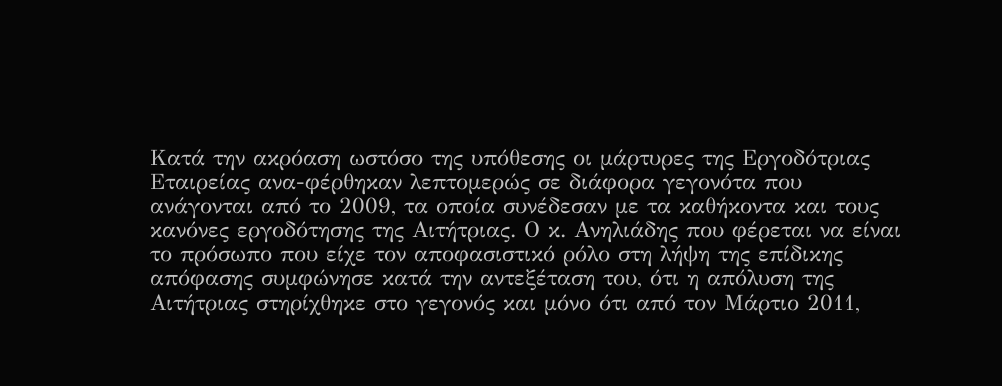Κατά την ακρόαση ωστόσο της υπόθεσης οι μάρτυρες της Εργοδότριας Εταιρείας ανα-φέρθηκαν λεπτομερώς σε διάφορα γεγονότα που ανάγονται από το 2009, τα οποία συνέδεσαν με τα καθήκοντα και τους κανόνες εργοδότησης της Αιτήτριας. Ο κ. Ανηλιάδης που φέρεται να είναι το πρόσωπο που είχε τον αποφασιστικό ρόλο στη λήψη της επίδικης απόφασης συμφώνησε κατά την αντεξέταση του, ότι η απόλυση της Αιτήτριας στηρίχθηκε στο γεγονός και μόνο ότι από τον Μάρτιο 2011,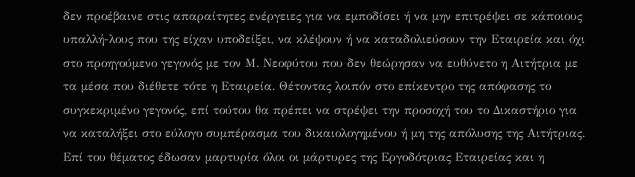δεν προέβαινε στις απαραίτητες ενέργειες για να εμποδίσει ή να μην επιτρέψει σε κάποιους υπαλλή-λους που της είχαν υποδείξει, να κλέψουν ή να καταδολιεύσουν την Εταιρεία και όχι στο προηγούμενο γεγονός με τον Μ. Νεοφύτου που δεν θεώρησαν να ευθύνετο η Αιτήτρια με τα μέσα που διέθετε τότε η Εταιρεία. Θέτοντας λοιπόν στο επίκεντρο της απόφασης το συγκεκριμένο γεγονός, επί τούτου θα πρέπει να στρέψει την προσοχή του το Δικαστήριο για να καταλήξει στο εύλογο συμπέρασμα του δικαιολογημένου ή μη της απόλυσης της Αιτήτριας. Επί του θέματος έδωσαν μαρτυρία όλοι οι μάρτυρες της Εργοδότριας Εταιρείας και η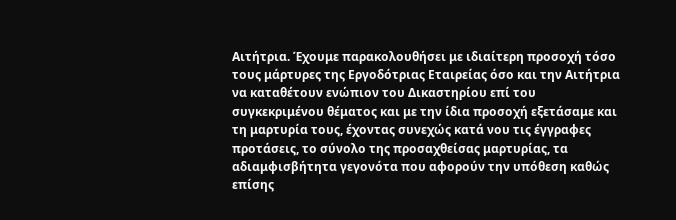Αιτήτρια. Έχουμε παρακολουθήσει με ιδιαίτερη προσοχή τόσο τους μάρτυρες της Εργοδότριας Εταιρείας όσο και την Αιτήτρια να καταθέτουν ενώπιον του Δικαστηρίου επί του συγκεκριμένου θέματος και με την ίδια προσοχή εξετάσαμε και τη μαρτυρία τους, έχοντας συνεχώς κατά νου τις έγγραφες προτάσεις, το σύνολο της προσαχθείσας μαρτυρίας, τα αδιαμφισβήτητα γεγονότα που αφορούν την υπόθεση καθώς επίσης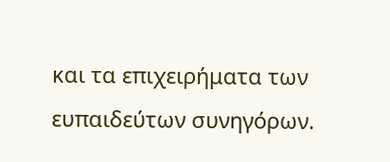και τα επιχειρήματα των ευπαιδεύτων συνηγόρων.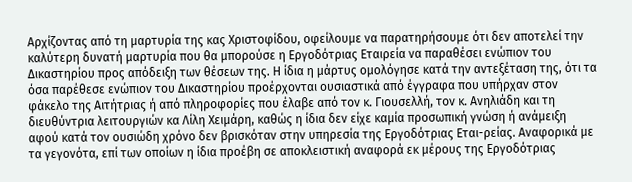Αρχίζοντας από τη μαρτυρία της κας Χριστοφίδου, οφείλουμε να παρατηρήσουμε ότι δεν αποτελεί την καλύτερη δυνατή μαρτυρία που θα μπορούσε η Εργοδότριας Εταιρεία να παραθέσει ενώπιον του Δικαστηρίου προς απόδειξη των θέσεων της. Η ίδια η μάρτυς ομολόγησε κατά την αντεξέταση της, ότι τα όσα παρέθεσε ενώπιον του Δικαστηρίου προέρχονται ουσιαστικά από έγγραφα που υπήρχαν στον φάκελο της Αιτήτριας ή από πληροφορίες που έλαβε από τον κ. Γιουσελλή, τον κ. Ανηλιάδη και τη διευθύντρια λειτουργιών κα Λίλη Χειμάρη, καθώς η ίδια δεν είχε καμία προσωπική γνώση ή ανάμειξη αφού κατά τον ουσιώδη χρόνο δεν βρισκόταν στην υπηρεσία της Εργοδότριας Εται-ρείας. Αναφορικά με τα γεγονότα, επί των οποίων η ίδια προέβη σε αποκλειστική αναφορά εκ μέρους της Εργοδότριας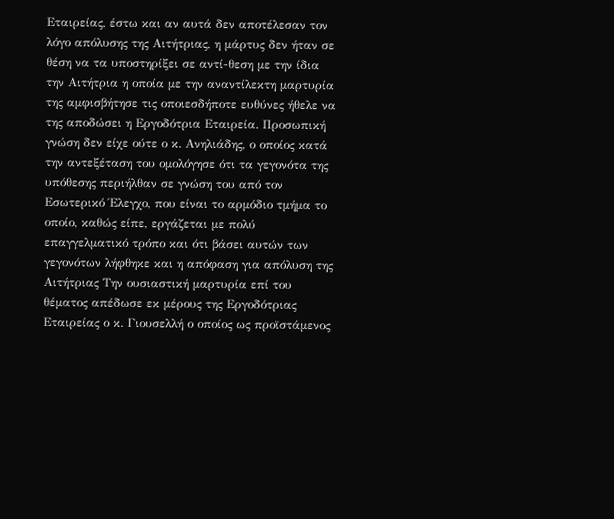Εταιρείας, έστω και αν αυτά δεν αποτέλεσαν τον λόγο απόλυσης της Αιτήτριας, η μάρτυς δεν ήταν σε θέση να τα υποστηρίξει σε αντί-θεση με την ίδια την Αιτήτρια η οποία με την αναντίλεκτη μαρτυρία της αμφισβήτησε τις οποιεσδήποτε ευθύνες ήθελε να της αποδώσει η Εργοδότρια Εταιρεία. Προσωπική γνώση δεν είχε ούτε ο κ. Ανηλιάδης, ο οποίος κατά την αντεξέταση του ομολόγησε ότι τα γεγονότα της υπόθεσης περιήλθαν σε γνώση του από τον Εσωτερικό Έλεγχο, που είναι το αρμόδιο τμήμα το οποίο, καθώς είπε, εργάζεται με πολύ επαγγελματικό τρόπο και ότι βάσει αυτών των γεγονότων λήφθηκε και η απόφαση για απόλυση της Αιτήτριας Την ουσιαστική μαρτυρία επί του θέματος απέδωσε εκ μέρους της Εργοδότριας Εταιρείας ο κ. Γιουσελλή ο οποίος ως προϊστάμενος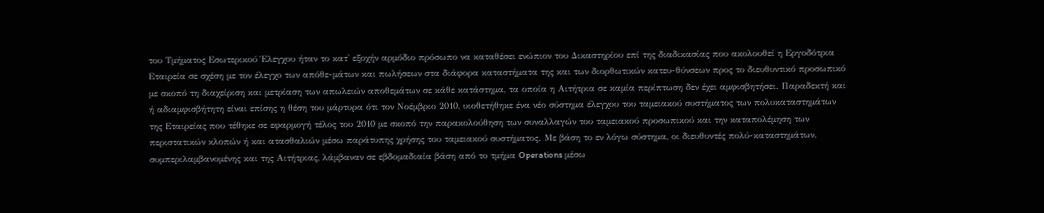του Τμήματος Εσωτερικού Έλεγχου ήταν το κατ' εξοχήν αρμόδιο πρόσωπο να καταθέσει ενώπιον του Δικαστηρίου επί της διαδικασίας που ακολουθεί η Εργοδότρια Εταιρεία σε σχέση με τον έλεγχο των απόθε-μάτων και πωλήσεων στα διάφορα καταστήματα της και των διορθωτικών κατευ-θύνσεων προς το διευθυντικό προσωπικό με σκοπό τη διαχείριση και μετρίαση των απωλειών αποθεμάτων σε κάθε κατάστημα, τα οποία η Αιτήτρια σε καμία περίπτωση δεν έχει αμφισβητήσει. Παραδεκτή και ή αδιαμφισβήτητη είναι επίσης η θέση του μάρτυρα ότι τον Νοέμβριο 2010, υιοθετήθηκε ένα νέο σύστημα έλεγχου του ταμειακού συστήματος των πολυκαταστημάτων της Εταιρείας που τέθηκε σε εφαρμογή τέλος του 2010 με σκοπό την παρακολούθηση των συναλλαγών του ταμειακού προσωπικού και την καταπολέμηση των περιστατικών κλοπών ή και ατασθαλιών μέσω παράτυπης χρήσης του ταμειακού συστήματος. Με βάση το εν λόγω σύστημα, οι διευθυντές πολύ-καταστημάτων, συμπεριλαμβανομένης και της Αιτήτριας, λάμβαναν σε εβδομαδιαία βάση από το τμήμα Operations μέσω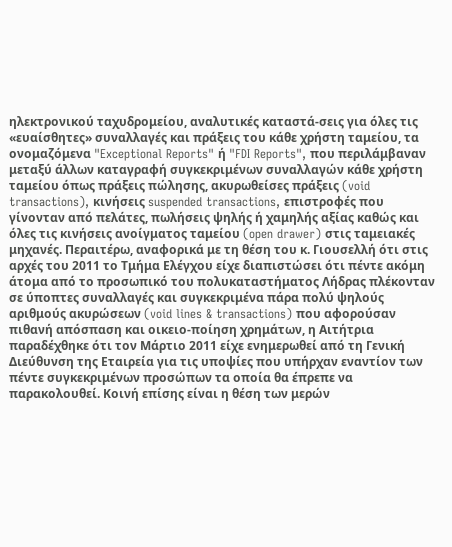ηλεκτρονικού ταχυδρομείου, αναλυτικές καταστά-σεις για όλες τις «ευαίσθητες» συναλλαγές και πράξεις του κάθε χρήστη ταμείου, τα ονομαζόμενα "Exceptional Reports" ή "FDI Reports", που περιλάμβαναν μεταξύ άλλων καταγραφή συγκεκριμένων συναλλαγών κάθε χρήστη ταμείου όπως πράξεις πώλησης, ακυρωθείσες πράξεις (void transactions), κινήσεις suspended transactions, επιστροφές που γίνονταν από πελάτες, πωλήσεις ψηλής ή χαμηλής αξίας καθώς και όλες τις κινήσεις ανοίγματος ταμείου (open drawer) στις ταμειακές μηχανές. Περαιτέρω, αναφορικά με τη θέση του κ. Γιουσελλή ότι στις αρχές του 2011 το Τμήμα Ελέγχου είχε διαπιστώσει ότι πέντε ακόμη άτομα από το προσωπικό του πολυκαταστήματος Λήδρας πλέκονταν σε ύποπτες συναλλαγές και συγκεκριμένα πάρα πολύ ψηλούς αριθμούς ακυρώσεων (void lines & transactions) που αφορούσαν πιθανή απόσπαση και οικειο-ποίηση χρημάτων, η Αιτήτρια παραδέχθηκε ότι τον Μάρτιο 2011 είχε ενημερωθεί από τη Γενική Διεύθυνση της Εταιρεία για τις υποψίες που υπήρχαν εναντίον των πέντε συγκεκριμένων προσώπων τα οποία θα έπρεπε να παρακολουθεί. Κοινή επίσης είναι η θέση των μερών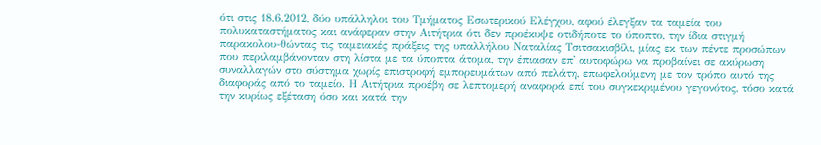ότι στις 18.6.2012, δύο υπάλληλοι του Τμήματος Εσωτερικού Ελέγχου, αφού έλεγξαν τα ταμεία του πολυκαταστήματος και ανάφεραν στην Αιτήτρια ότι δεν προέκυψε οτιδήποτε το ύποπτο, την ίδια στιγμή παρακολου-θώντας τις ταμειακές πράξεις της υπαλλήλου Ναταλίας Τσιτσακισβίλι, μίας εκ των πέντε προσώπων που περιλαμβάνονταν στη λίστα με τα ύποπτα άτομα, την έπιασαν επ' αυτοφώρω να προβαίνει σε ακύρωση συναλλαγών στο σύστημα χωρίς επιστροφή εμπορευμάτων από πελάτη, επωφελούμενη με τον τρόπο αυτό της διαφοράς από το ταμείο. Η Αιτήτρια προέβη σε λεπτομερή αναφορά επί του συγκεκριμένου γεγονότος, τόσο κατά την κυρίως εξέταση όσο και κατά την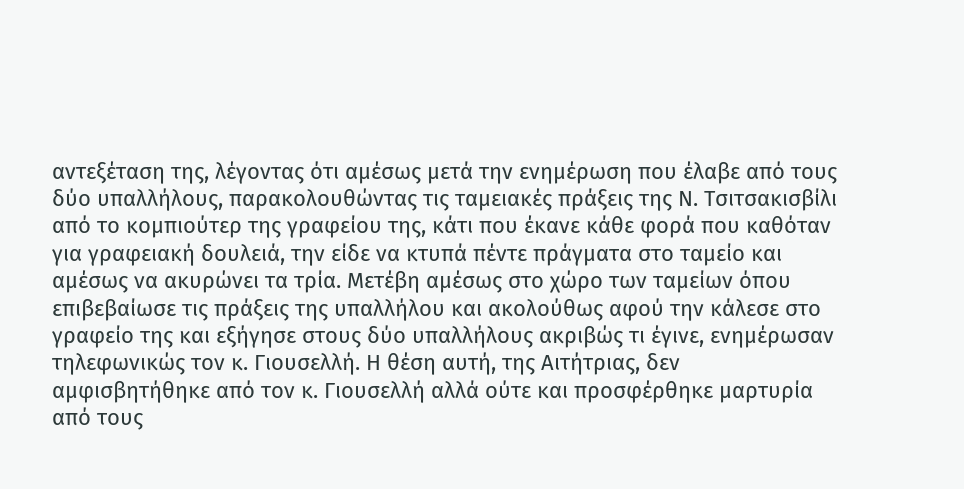αντεξέταση της, λέγοντας ότι αμέσως μετά την ενημέρωση που έλαβε από τους δύο υπαλλήλους, παρακολουθώντας τις ταμειακές πράξεις της Ν. Τσιτσακισβίλι από το κομπιούτερ της γραφείου της, κάτι που έκανε κάθε φορά που καθόταν για γραφειακή δουλειά, την είδε να κτυπά πέντε πράγματα στο ταμείο και αμέσως να ακυρώνει τα τρία. Μετέβη αμέσως στο χώρο των ταμείων όπου επιβεβαίωσε τις πράξεις της υπαλλήλου και ακολούθως αφού την κάλεσε στο γραφείο της και εξήγησε στους δύο υπαλλήλους ακριβώς τι έγινε, ενημέρωσαν τηλεφωνικώς τον κ. Γιουσελλή. Η θέση αυτή, της Αιτήτριας, δεν αμφισβητήθηκε από τον κ. Γιουσελλή αλλά ούτε και προσφέρθηκε μαρτυρία από τους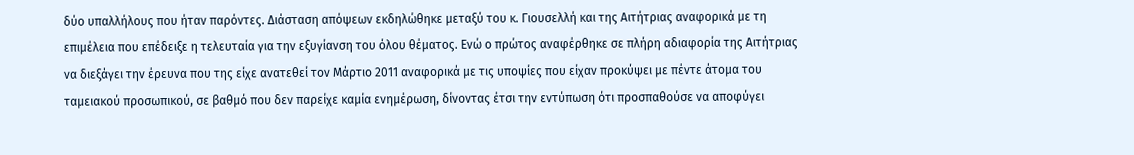δύο υπαλλήλους που ήταν παρόντες. Διάσταση απόψεων εκδηλώθηκε μεταξύ του κ. Γιουσελλή και της Αιτήτριας αναφορικά με τη επιμέλεια που επέδειξε η τελευταία για την εξυγίανση του όλου θέματος. Ενώ ο πρώτος αναφέρθηκε σε πλήρη αδιαφορία της Αιτήτριας να διεξάγει την έρευνα που της είχε ανατεθεί τον Μάρτιο 2011 αναφορικά με τις υποψίες που είχαν προκύψει με πέντε άτομα του ταμειακού προσωπικού, σε βαθμό που δεν παρείχε καμία ενημέρωση, δίνοντας έτσι την εντύπωση ότι προσπαθούσε να αποφύγει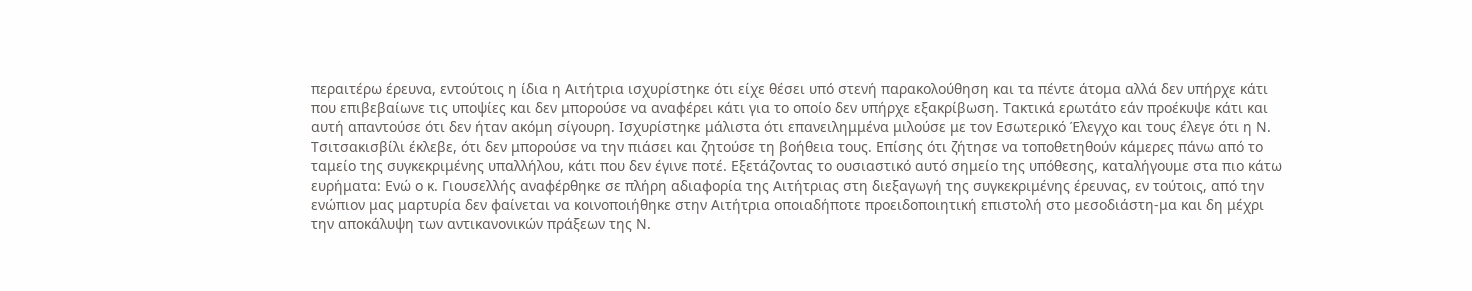περαιτέρω έρευνα, εντούτοις η ίδια η Αιτήτρια ισχυρίστηκε ότι είχε θέσει υπό στενή παρακολούθηση και τα πέντε άτομα αλλά δεν υπήρχε κάτι που επιβεβαίωνε τις υποψίες και δεν μπορούσε να αναφέρει κάτι για το οποίο δεν υπήρχε εξακρίβωση. Τακτικά ερωτάτο εάν προέκυψε κάτι και αυτή απαντούσε ότι δεν ήταν ακόμη σίγουρη. Ισχυρίστηκε μάλιστα ότι επανειλημμένα μιλούσε με τον Εσωτερικό Έλεγχο και τους έλεγε ότι η Ν. Τσιτσακισβίλι έκλεβε, ότι δεν μπορούσε να την πιάσει και ζητούσε τη βοήθεια τους. Επίσης ότι ζήτησε να τοποθετηθούν κάμερες πάνω από το ταμείο της συγκεκριμένης υπαλλήλου, κάτι που δεν έγινε ποτέ. Εξετάζοντας το ουσιαστικό αυτό σημείο της υπόθεσης, καταλήγουμε στα πιο κάτω ευρήματα: Ενώ ο κ. Γιουσελλής αναφέρθηκε σε πλήρη αδιαφορία της Αιτήτριας στη διεξαγωγή της συγκεκριμένης έρευνας, εν τούτοις, από την ενώπιον μας μαρτυρία δεν φαίνεται να κοινοποιήθηκε στην Αιτήτρια οποιαδήποτε προειδοποιητική επιστολή στο μεσοδιάστη-μα και δη μέχρι την αποκάλυψη των αντικανονικών πράξεων της Ν.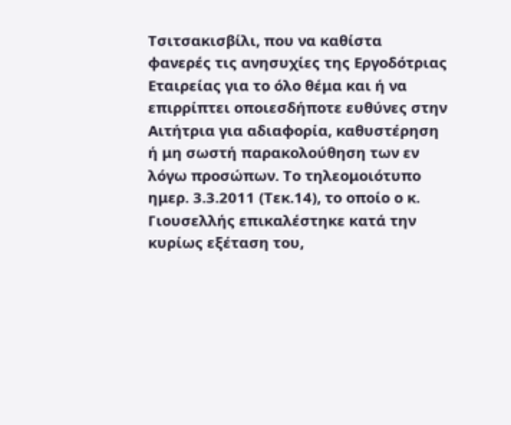Τσιτσακισβίλι, που να καθίστα φανερές τις ανησυχίες της Εργοδότριας Εταιρείας για το όλο θέμα και ή να επιρρίπτει οποιεσδήποτε ευθύνες στην Αιτήτρια για αδιαφορία, καθυστέρηση ή μη σωστή παρακολούθηση των εν λόγω προσώπων. Το τηλεομοιότυπο ημερ. 3.3.2011 (Τεκ.14), το οποίο ο κ. Γιουσελλής επικαλέστηκε κατά την κυρίως εξέταση του,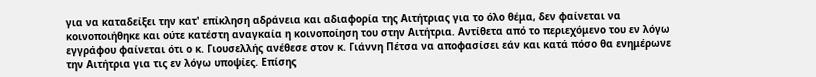για να καταδείξει την κατ' επίκληση αδράνεια και αδιαφορία της Αιτήτριας για το όλο θέμα, δεν φαίνεται να κοινοποιήθηκε και ούτε κατέστη αναγκαία η κοινοποίηση του στην Αιτήτρια. Αντίθετα από το περιεχόμενο του εν λόγω εγγράφου φαίνεται ότι ο κ. Γιουσελλής ανέθεσε στον κ. Γιάννη Πέτσα να αποφασίσει εάν και κατά πόσο θα ενημέρωνε την Αιτήτρια για τις εν λόγω υποψίες. Επίσης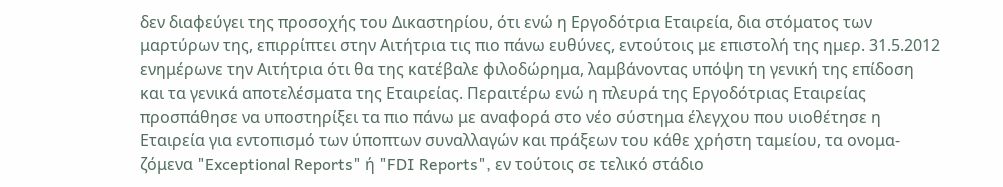δεν διαφεύγει της προσοχής του Δικαστηρίου, ότι ενώ η Εργοδότρια Εταιρεία, δια στόματος των μαρτύρων της, επιρρίπτει στην Αιτήτρια τις πιο πάνω ευθύνες, εντούτοις με επιστολή της ημερ. 31.5.2012 ενημέρωνε την Αιτήτρια ότι θα της κατέβαλε φιλοδώρημα, λαμβάνοντας υπόψη τη γενική της επίδοση και τα γενικά αποτελέσματα της Εταιρείας. Περαιτέρω ενώ η πλευρά της Εργοδότριας Εταιρείας προσπάθησε να υποστηρίξει τα πιο πάνω με αναφορά στο νέο σύστημα έλεγχου που υιοθέτησε η Εταιρεία για εντοπισμό των ύποπτων συναλλαγών και πράξεων του κάθε χρήστη ταμείου, τα ονομα-ζόμενα "Exceptional Reports" ή "FDI Reports", εν τούτοις σε τελικό στάδιο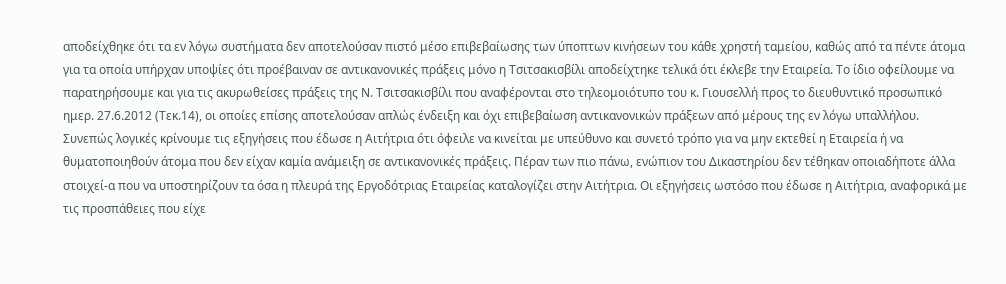αποδείχθηκε ότι τα εν λόγω συστήματα δεν αποτελούσαν πιστό μέσο επιβεβαίωσης των ύποπτων κινήσεων του κάθε χρηστή ταμείου, καθώς από τα πέντε άτομα για τα οποία υπήρχαν υποψίες ότι προέβαιναν σε αντικανονικές πράξεις μόνο η Τσιτσακισβίλι αποδείχτηκε τελικά ότι έκλεβε την Εταιρεία. Το ίδιο οφείλουμε να παρατηρήσουμε και για τις ακυρωθείσες πράξεις της Ν. Τσιτσακισβίλι που αναφέρονται στο τηλεομοιότυπο του κ. Γιουσελλή προς το διευθυντικό προσωπικό ημερ. 27.6.2012 (Τεκ.14), οι οποίες επίσης αποτελούσαν απλώς ένδειξη και όχι επιβεβαίωση αντικανονικών πράξεων από μέρους της εν λόγω υπαλλήλου. Συνεπώς λογικές κρίνουμε τις εξηγήσεις που έδωσε η Αιτήτρια ότι όφειλε να κινείται με υπεύθυνο και συνετό τρόπο για να μην εκτεθεί η Εταιρεία ή να θυματοποιηθούν άτομα που δεν είχαν καμία ανάμειξη σε αντικανονικές πράξεις. Πέραν των πιο πάνω, ενώπιον του Δικαστηρίου δεν τέθηκαν οποιαδήποτε άλλα στοιχεί-α που να υποστηρίζουν τα όσα η πλευρά της Εργοδότριας Εταιρείας καταλογίζει στην Αιτήτρια. Οι εξηγήσεις ωστόσο που έδωσε η Αιτήτρια, αναφορικά με τις προσπάθειες που είχε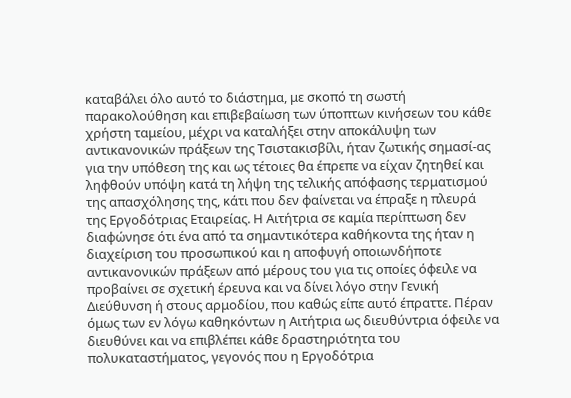καταβάλει όλο αυτό το διάστημα, με σκοπό τη σωστή παρακολούθηση και επιβεβαίωση των ύποπτων κινήσεων του κάθε χρήστη ταμείου, μέχρι να καταλήξει στην αποκάλυψη των αντικανονικών πράξεων της Τσιστακισβίλι, ήταν ζωτικής σημασί-ας για την υπόθεση της και ως τέτοιες θα έπρεπε να είχαν ζητηθεί και ληφθούν υπόψη κατά τη λήψη της τελικής απόφασης τερματισμού της απασχόλησης της, κάτι που δεν φαίνεται να έπραξε η πλευρά της Εργοδότριας Εταιρείας. Η Αιτήτρια σε καμία περίπτωση δεν διαφώνησε ότι ένα από τα σημαντικότερα καθήκοντα της ήταν η διαχείριση του προσωπικού και η αποφυγή οποιωνδήποτε αντικανονικών πράξεων από μέρους του για τις οποίες όφειλε να προβαίνει σε σχετική έρευνα και να δίνει λόγο στην Γενική Διεύθυνση ή στους αρμοδίου, που καθώς είπε αυτό έπραττε. Πέραν όμως των εν λόγω καθηκόντων η Αιτήτρια ως διευθύντρια όφειλε να διευθύνει και να επιβλέπει κάθε δραστηριότητα του πολυκαταστήματος, γεγονός που η Εργοδότρια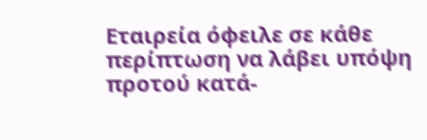Εταιρεία όφειλε σε κάθε περίπτωση να λάβει υπόψη προτού κατά-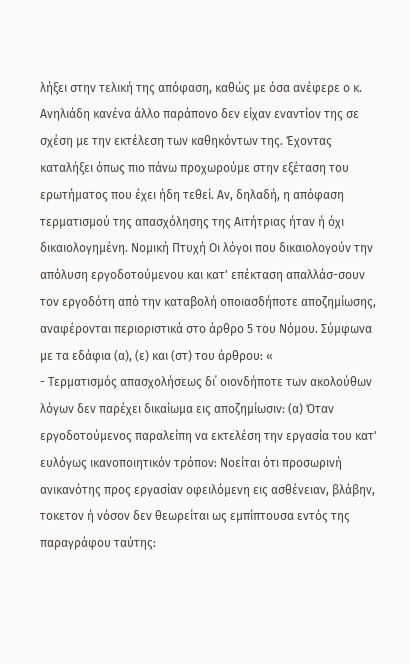λήξει στην τελική της απόφαση, καθώς με όσα ανέφερε ο κ. Ανηλιάδη κανένα άλλο παράπονο δεν είχαν εναντίον της σε σχέση με την εκτέλεση των καθηκόντων της. Έχοντας καταλήξει όπως πιο πάνω προχωρούμε στην εξέταση του ερωτήματος που έχει ήδη τεθεί. Αν, δηλαδή, η απόφαση τερματισμού της απασχόλησης της Αιτήτριας ήταν ή όχι δικαιολογημένη. Νομική Πτυχή Οι λόγοι που δικαιολογούν την απόλυση εργοδοτούμενου και κατ' επέκταση απαλλάσ-σουν τον εργοδότη από την καταβολή οποιασδήποτε αποζημίωσης, αναφέρονται περιοριστικά στο άρθρο 5 του Νόμου. Σύμφωνα με τα εδάφια (α), (ε) και (στ) του άρθρου: «
- Τερματισμός απασχολήσεως δι΄ οιονδήποτε των ακολούθων λόγων δεν παρέχει δικαίωμα εις αποζημίωσιν: (α) Όταν εργοδοτούμενος παραλείπη να εκτελέση την εργασία του κατ' ευλόγως ικανοποιητικόν τρόπον: Νοείται ότι προσωρινή ανικανότης προς εργασίαν οφειλόμενη εις ασθένειαν, βλάβην, τοκετον ή νόσον δεν θεωρείται ως εμπίπτουσα εντός της παραγράφου ταύτης: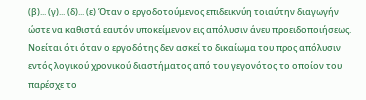(β)... (γ)... (δ)... (ε) Όταν ο εργοδοτούμενος επιδεικνύη τοιαύτην διαγωγήν ώστε να καθιστά εαυτόν υποκείμενον εις απόλυσιν άνευ προειδοποιήσεως. Νοείται ότι όταν ο εργοδότης δεν ασκεί το δικαίωμα του προς απόλυσιν εντός λογικού χρονικού διαστήματος από του γεγονότος το οποίον του παρέσχε το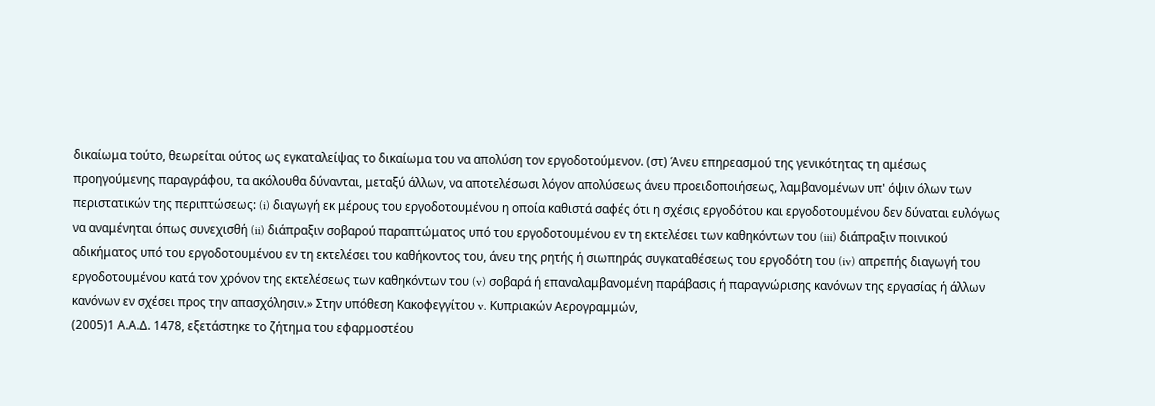δικαίωμα τούτο, θεωρείται ούτος ως εγκαταλείψας το δικαίωμα του να απολύση τον εργοδοτούμενον. (στ) Άνευ επηρεασμού της γενικότητας τη αμέσως προηγούμενης παραγράφου, τα ακόλουθα δύνανται, μεταξύ άλλων, να αποτελέσωσι λόγον απολύσεως άνευ προειδοποιήσεως, λαμβανομένων υπ' όψιν όλων των περιστατικών της περιπτώσεως: (i) διαγωγή εκ μέρους του εργοδοτουμένου η οποία καθιστά σαφές ότι η σχέσις εργοδότου και εργοδοτουμένου δεν δύναται ευλόγως να αναμένηται όπως συνεχισθή (ii) διάπραξιν σοβαρού παραπτώματος υπό του εργοδοτουμένου εν τη εκτελέσει των καθηκόντων του (iii) διάπραξιν ποινικού αδικήματος υπό του εργοδοτουμένου εν τη εκτελέσει του καθήκοντος του, άνευ της ρητής ή σιωπηράς συγκαταθέσεως του εργοδότη του (iv) απρεπής διαγωγή του εργοδοτουμένου κατά τον χρόνον της εκτελέσεως των καθηκόντων του (v) σοβαρά ή επαναλαμβανομένη παράβασις ή παραγνώρισης κανόνων της εργασίας ή άλλων κανόνων εν σχέσει προς την απασχόλησιν.» Στην υπόθεση Κακοφεγγίτου v. Κυπριακών Αερογραμμών,
(2005)1 Α.Α.Δ. 1478, εξετάστηκε το ζήτημα του εφαρμοστέου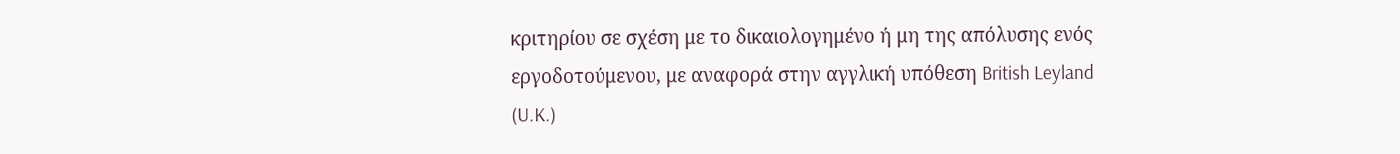κριτηρίου σε σχέση με το δικαιολογημένο ή μη της απόλυσης ενός εργοδοτούμενου, με αναφορά στην αγγλική υπόθεση British Leyland (U.K.)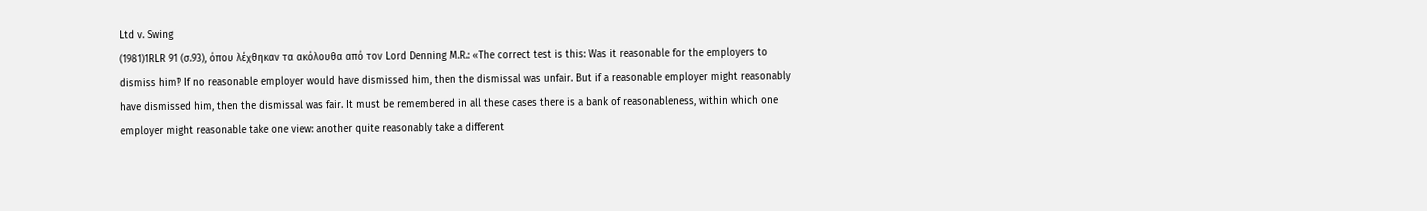Ltd v. Swing
(1981)1RLR 91 (σ.93), όπου λέχθηκαν τα ακόλουθα από τον Lord Denning Μ.R.: «Τhe correct test is this: Was it reasonable for the employers to dismiss him‽ If no reasonable employer would have dismissed him, then the dismissal was unfair. But if a reasonable employer might reasonably have dismissed him, then the dismissal was fair. It must be remembered in all these cases there is a bank of reasonableness, within which one employer might reasonable take one view: another quite reasonably take a different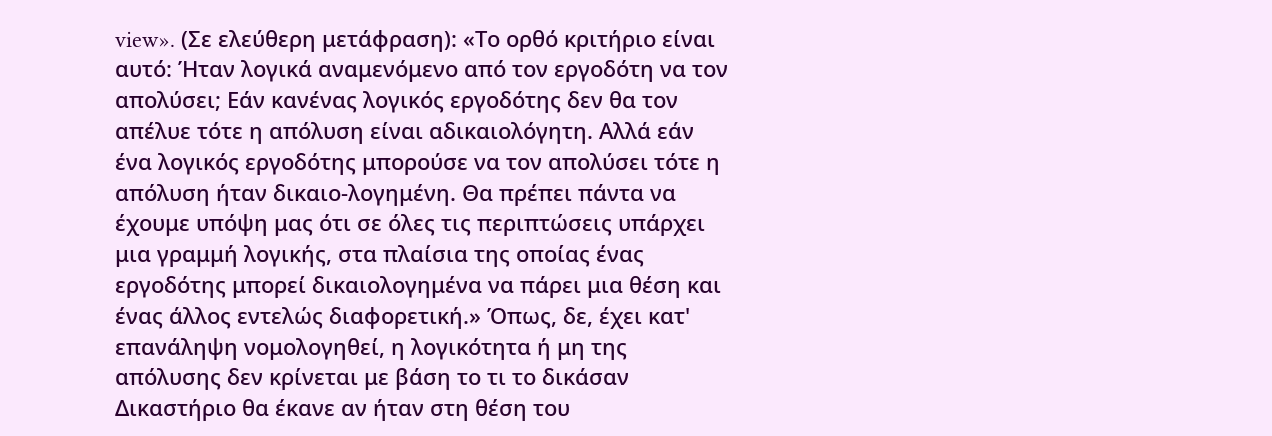view». (Σε ελεύθερη μετάφραση): «Το ορθό κριτήριο είναι αυτό: Ήταν λογικά αναμενόμενο από τον εργοδότη να τον απολύσει; Εάν κανένας λογικός εργοδότης δεν θα τον απέλυε τότε η απόλυση είναι αδικαιολόγητη. Αλλά εάν ένα λογικός εργοδότης μπορούσε να τον απολύσει τότε η απόλυση ήταν δικαιο-λογημένη. Θα πρέπει πάντα να έχουμε υπόψη μας ότι σε όλες τις περιπτώσεις υπάρχει μια γραμμή λογικής, στα πλαίσια της οποίας ένας εργοδότης μπορεί δικαιολογημένα να πάρει μια θέση και ένας άλλος εντελώς διαφορετική.» Όπως, δε, έχει κατ' επανάληψη νομολογηθεί, η λογικότητα ή μη της απόλυσης δεν κρίνεται με βάση το τι το δικάσαν Δικαστήριο θα έκανε αν ήταν στη θέση του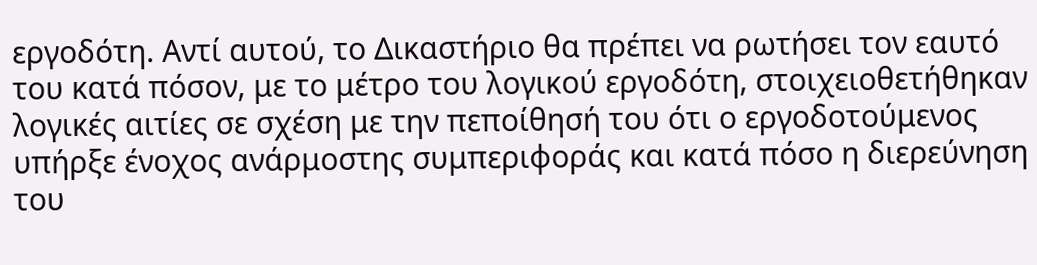εργοδότη. Αντί αυτού, το Δικαστήριο θα πρέπει να ρωτήσει τον εαυτό του κατά πόσον, με το μέτρο του λογικού εργοδότη, στοιχειοθετήθηκαν λογικές αιτίες σε σχέση με την πεποίθησή του ότι ο εργοδοτούμενος υπήρξε ένοχος ανάρμοστης συμπεριφοράς και κατά πόσο η διερεύνηση του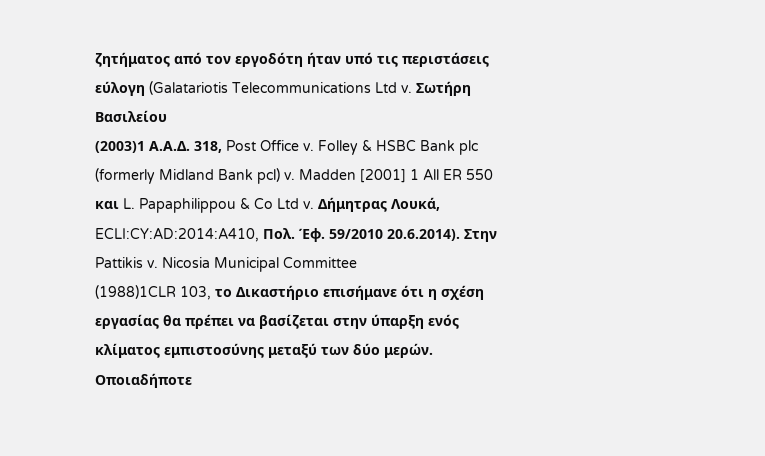ζητήματος από τον εργοδότη ήταν υπό τις περιστάσεις εύλογη (Galatariotis Telecommunications Ltd v. Σωτήρη Βασιλείου
(2003)1 Α.Α.Δ. 318, Post Office v. Folley & HSBC Bank plc (formerly Midland Bank pcl) v. Madden [2001] 1 All ER 550 και L. Papaphilippou & Co Ltd v. Δήμητρας Λουκά, ECLI:CY:AD:2014:A410, Πολ. Έφ. 59/2010 20.6.2014). Στην Pattikis v. Nicosia Municipal Committee
(1988)1CLR 103, το Δικαστήριο επισήμανε ότι η σχέση εργασίας θα πρέπει να βασίζεται στην ύπαρξη ενός κλίματος εμπιστοσύνης μεταξύ των δύο μερών. Οποιαδήποτε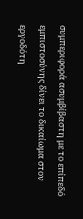συμπεριφορά ασυμβίβαστη με το επίπεδό εμπιστοσύνης δίνει το δικαίωμα στον εργοδότη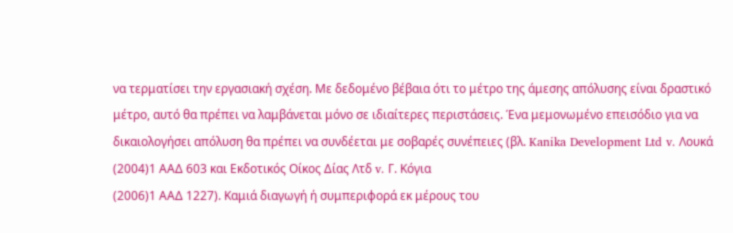να τερματίσει την εργασιακή σχέση. Με δεδομένο βέβαια ότι το μέτρο της άμεσης απόλυσης είναι δραστικό μέτρο, αυτό θα πρέπει να λαμβάνεται μόνο σε ιδιαίτερες περιστάσεις. Ένα μεμονωμένο επεισόδιο για να δικαιολογήσει απόλυση θα πρέπει να συνδέεται με σοβαρές συνέπειες (βλ. Kanika Development Ltd v. Λουκά
(2004)1 ΑΑΔ 603 και Εκδοτικός Οίκος Δίας Λτδ v. Γ. Κόγια
(2006)1 ΑΑΔ 1227). Καμιά διαγωγή ή συμπεριφορά εκ μέρους του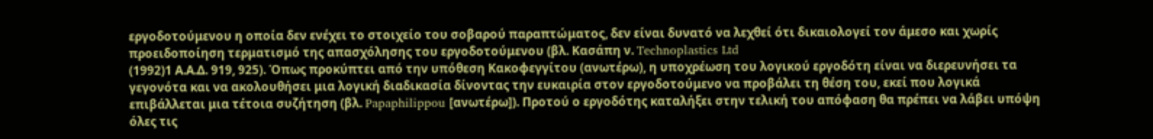εργοδοτούμενου η οποία δεν ενέχει το στοιχείο του σοβαρού παραπτώματος, δεν είναι δυνατό να λεχθεί ότι δικαιολογεί τον άμεσο και χωρίς προειδοποίηση τερματισμό της απασχόλησης του εργοδοτούμενου (βλ. Κασάπη ν. Technoplastics Ltd
(1992)1 Α.Α.Δ. 919, 925). Όπως προκύπτει από την υπόθεση Κακοφεγγίτου (ανωτέρω), η υποχρέωση του λογικού εργοδότη είναι να διερευνήσει τα γεγονότα και να ακολουθήσει μια λογική διαδικασία δίνοντας την ευκαιρία στον εργοδοτούμενο να προβάλει τη θέση του, εκεί που λογικά επιβάλλεται μια τέτοια συζήτηση (βλ. Papaphilippou [ανωτέρω]). Προτού ο εργοδότης καταλήξει στην τελική του απόφαση θα πρέπει να λάβει υπόψη όλες τις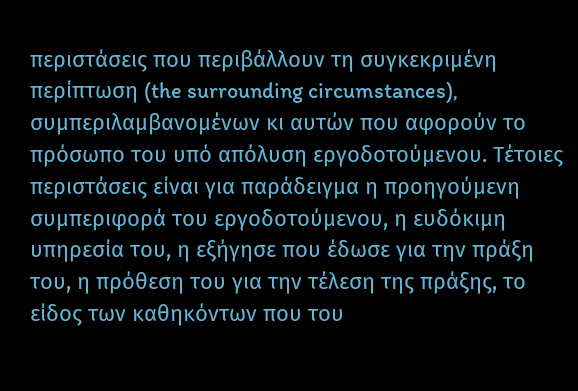περιστάσεις που περιβάλλουν τη συγκεκριμένη περίπτωση (the surrounding circumstances), συμπεριλαμβανομένων κι αυτών που αφορούν το πρόσωπο του υπό απόλυση εργοδοτούμενου. Τέτοιες περιστάσεις είναι για παράδειγμα η προηγούμενη συμπεριφορά του εργοδοτούμενου, η ευδόκιμη υπηρεσία του, η εξήγησε που έδωσε για την πράξη του, η πρόθεση του για την τέλεση της πράξης, το είδος των καθηκόντων που του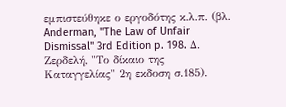εμπιστεύθηκε ο εργοδότης κ.λ.π. (βλ. Anderman, "The Law of Unfair Dismissal" 3rd Edition p. 198. Δ. Ζερδελή, "Το δίκαιο της Καταγγελίας" 2η εκδοση σ.185).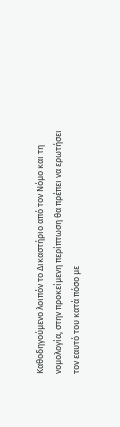Καθοδηγούμενο λοιπόν το Δικαστήριο από τον Νόμο και τη νομολογία, στην προκείμενη περίπτωση θα πρέπει να ερωτήσει τον εαυτό του κατά πόσο με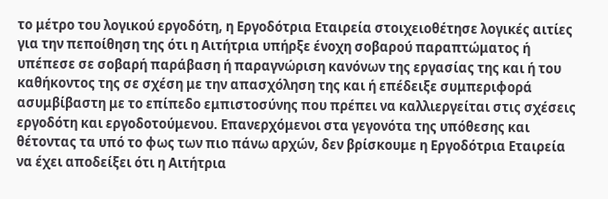το μέτρο του λογικού εργοδότη, η Εργοδότρια Εταιρεία στοιχειοθέτησε λογικές αιτίες για την πεποίθηση της ότι η Αιτήτρια υπήρξε ένοχη σοβαρού παραπτώματος ή υπέπεσε σε σοβαρή παράβαση ή παραγνώριση κανόνων της εργασίας της και ή του καθήκοντος της σε σχέση με την απασχόληση της και ή επέδειξε συμπεριφορά ασυμβίβαστη με το επίπεδο εμπιστοσύνης που πρέπει να καλλιεργείται στις σχέσεις εργοδότη και εργοδοτούμενου. Επανερχόμενοι στα γεγονότα της υπόθεσης και θέτοντας τα υπό το φως των πιο πάνω αρχών, δεν βρίσκουμε η Εργοδότρια Εταιρεία να έχει αποδείξει ότι η Αιτήτρια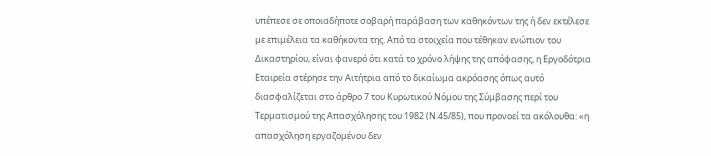υπέπεσε σε οποιαδήποτε σοβαρή παράβαση των καθηκόντων της ή δεν εκτέλεσε με επιμέλεια τα καθήκοντα της. Από τα στοιχεία που τέθηκαν ενώπιον του Δικαστηρίου, είναι φανερό ότι κατά το χρόνο λήψης της απόφασης, η Εργοδότρια Εταιρεία στέρησε την Αιτήτρια από το δικαίωμα ακρόασης όπως αυτό διασφαλίζεται στο άρθρο 7 του Κυρωτικού Νόμου της Σύμβασης περί του Τερματισμού της Απασχόλησης του 1982 (Ν.45/85), που προνοεί τα ακόλουθα: «η απασχόληση εργαζομένου δεν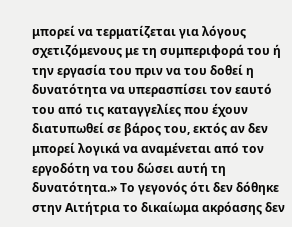μπορεί να τερματίζεται για λόγους σχετιζόμενους με τη συμπεριφορά του ή την εργασία του πριν να του δοθεί η δυνατότητα να υπερασπίσει τον εαυτό του από τις καταγγελίες που έχουν διατυπωθεί σε βάρος του, εκτός αν δεν μπορεί λογικά να αναμένεται από τον εργοδότη να του δώσει αυτή τη δυνατότητα.» Το γεγονός ότι δεν δόθηκε στην Αιτήτρια το δικαίωμα ακρόασης δεν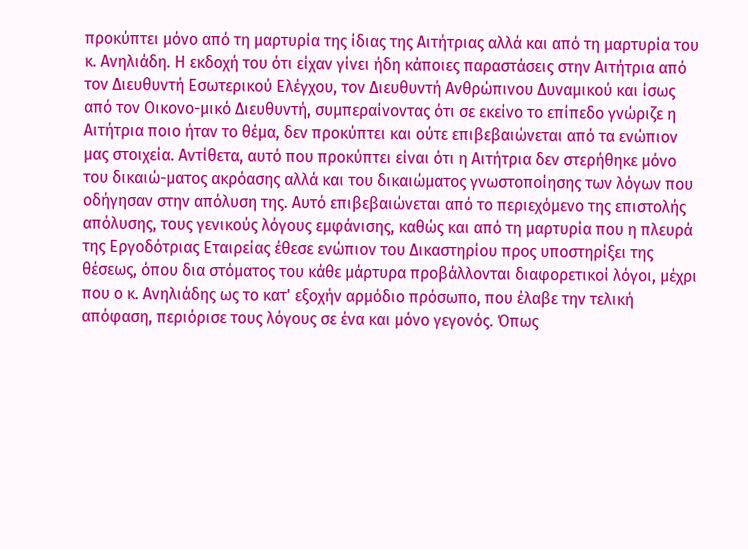προκύπτει μόνο από τη μαρτυρία της ίδιας της Αιτήτριας αλλά και από τη μαρτυρία του κ. Ανηλιάδη. Η εκδοχή του ότι είχαν γίνει ήδη κάποιες παραστάσεις στην Αιτήτρια από τον Διευθυντή Εσωτερικού Ελέγχου, τον Διευθυντή Ανθρώπινου Δυναμικού και ίσως από τον Οικονο-μικό Διευθυντή, συμπεραίνοντας ότι σε εκείνο το επίπεδο γνώριζε η Αιτήτρια ποιο ήταν το θέμα, δεν προκύπτει και ούτε επιβεβαιώνεται από τα ενώπιον μας στοιχεία. Αντίθετα, αυτό που προκύπτει είναι ότι η Αιτήτρια δεν στερήθηκε μόνο του δικαιώ-ματος ακρόασης αλλά και του δικαιώματος γνωστοποίησης των λόγων που οδήγησαν στην απόλυση της. Αυτό επιβεβαιώνεται από το περιεχόμενο της επιστολής απόλυσης, τους γενικούς λόγους εμφάνισης, καθώς και από τη μαρτυρία που η πλευρά της Εργοδότριας Εταιρείας έθεσε ενώπιον του Δικαστηρίου προς υποστηρίξει της θέσεως, όπου δια στόματος του κάθε μάρτυρα προβάλλονται διαφορετικοί λόγοι, μέχρι που ο κ. Ανηλιάδης ως το κατ' εξοχήν αρμόδιο πρόσωπο, που έλαβε την τελική απόφαση, περιόρισε τους λόγους σε ένα και μόνο γεγονός. Όπως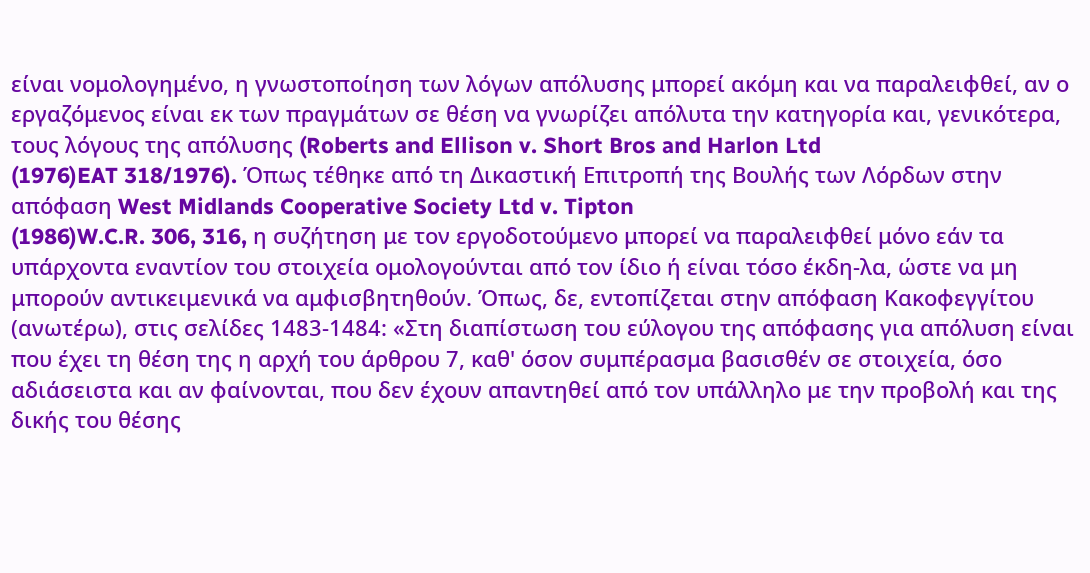είναι νομολογημένο, η γνωστοποίηση των λόγων απόλυσης μπορεί ακόμη και να παραλειφθεί, αν ο εργαζόμενος είναι εκ των πραγμάτων σε θέση να γνωρίζει απόλυτα την κατηγορία και, γενικότερα, τους λόγους της απόλυσης (Roberts and Ellison v. Short Bros and Harlon Ltd
(1976)EAT 318/1976). Όπως τέθηκε από τη Δικαστική Επιτροπή της Βουλής των Λόρδων στην απόφαση West Midlands Cooperative Society Ltd v. Tipton
(1986)W.C.R. 306, 316, η συζήτηση με τον εργοδοτούμενο μπορεί να παραλειφθεί μόνο εάν τα υπάρχοντα εναντίον του στοιχεία ομολογούνται από τον ίδιο ή είναι τόσο έκδη-λα, ώστε να μη μπορούν αντικειμενικά να αμφισβητηθούν. Όπως, δε, εντοπίζεται στην απόφαση Κακοφεγγίτου (ανωτέρω), στις σελίδες 1483-1484: «Στη διαπίστωση του εύλογου της απόφασης για απόλυση είναι που έχει τη θέση της η αρχή του άρθρου 7, καθ' όσον συμπέρασμα βασισθέν σε στοιχεία, όσο αδιάσειστα και αν φαίνονται, που δεν έχουν απαντηθεί από τον υπάλληλο με την προβολή και της δικής του θέσης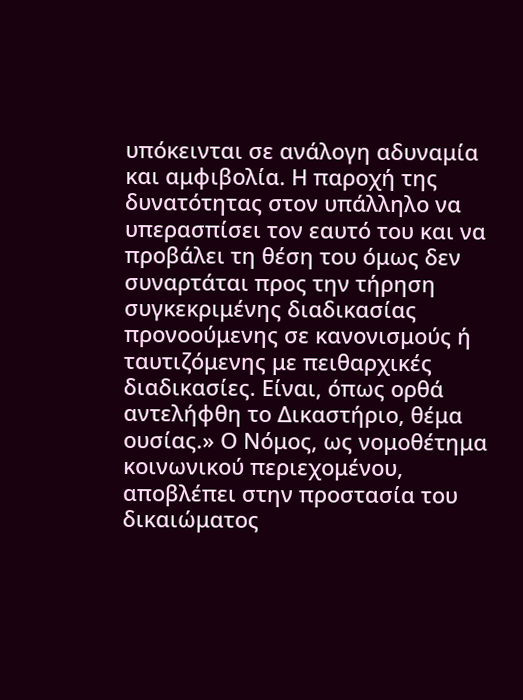υπόκεινται σε ανάλογη αδυναμία και αμφιβολία. Η παροχή της δυνατότητας στον υπάλληλο να υπερασπίσει τον εαυτό του και να προβάλει τη θέση του όμως δεν συναρτάται προς την τήρηση συγκεκριμένης διαδικασίας προνοούμενης σε κανονισμούς ή ταυτιζόμενης με πειθαρχικές διαδικασίες. Είναι, όπως ορθά αντελήφθη το Δικαστήριο, θέμα ουσίας.» Ο Νόμος, ως νομοθέτημα κοινωνικού περιεχομένου, αποβλέπει στην προστασία του δικαιώματος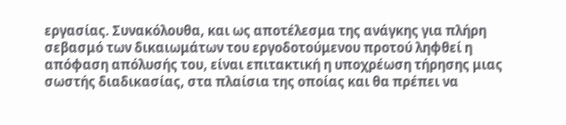εργασίας. Συνακόλουθα, και ως αποτέλεσμα της ανάγκης για πλήρη σεβασμό των δικαιωμάτων του εργοδοτούμενου προτού ληφθεί η απόφαση απόλυσής του, είναι επιτακτική η υποχρέωση τήρησης μιας σωστής διαδικασίας, στα πλαίσια της οποίας και θα πρέπει να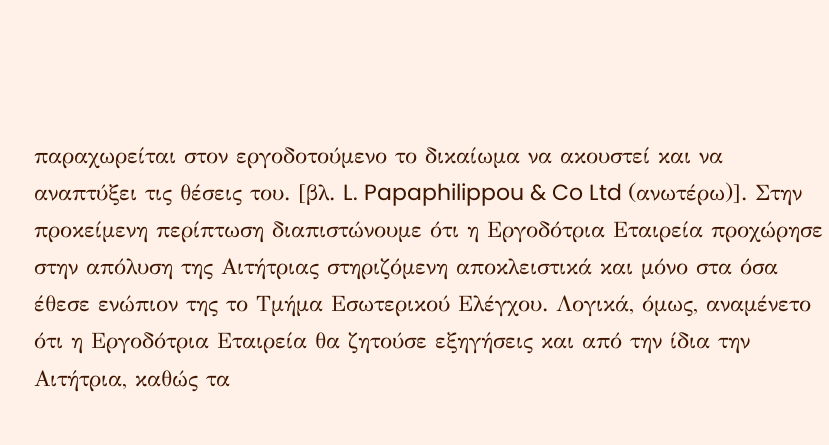παραχωρείται στον εργοδοτούμενο το δικαίωμα να ακουστεί και να αναπτύξει τις θέσεις του. [βλ. L. Papaphilippou & Co Ltd (ανωτέρω)]. Στην προκείμενη περίπτωση διαπιστώνουμε ότι η Εργοδότρια Εταιρεία προχώρησε στην απόλυση της Αιτήτριας στηριζόμενη αποκλειστικά και μόνο στα όσα έθεσε ενώπιον της το Τμήμα Εσωτερικού Ελέγχου. Λογικά, όμως, αναμένετο ότι η Εργοδότρια Εταιρεία θα ζητούσε εξηγήσεις και από την ίδια την Αιτήτρια, καθώς τα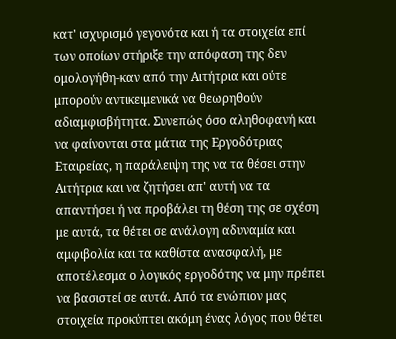κατ' ισχυρισμό γεγονότα και ή τα στοιχεία επί των οποίων στήριξε την απόφαση της δεν ομολογήθη-καν από την Αιτήτρια και ούτε μπορούν αντικειμενικά να θεωρηθούν αδιαμφισβήτητα. Συνεπώς όσο αληθοφανή και να φαίνονται στα μάτια της Εργοδότριας Εταιρείας, η παράλειψη της να τα θέσει στην Αιτήτρια και να ζητήσει απ' αυτή να τα απαντήσει ή να προβάλει τη θέση της σε σχέση με αυτά, τα θέτει σε ανάλογη αδυναμία και αμφιβολία και τα καθίστα ανασφαλή, με αποτέλεσμα ο λογικός εργοδότης να μην πρέπει να βασιστεί σε αυτά. Από τα ενώπιον μας στοιχεία προκύπτει ακόμη ένας λόγος που θέτει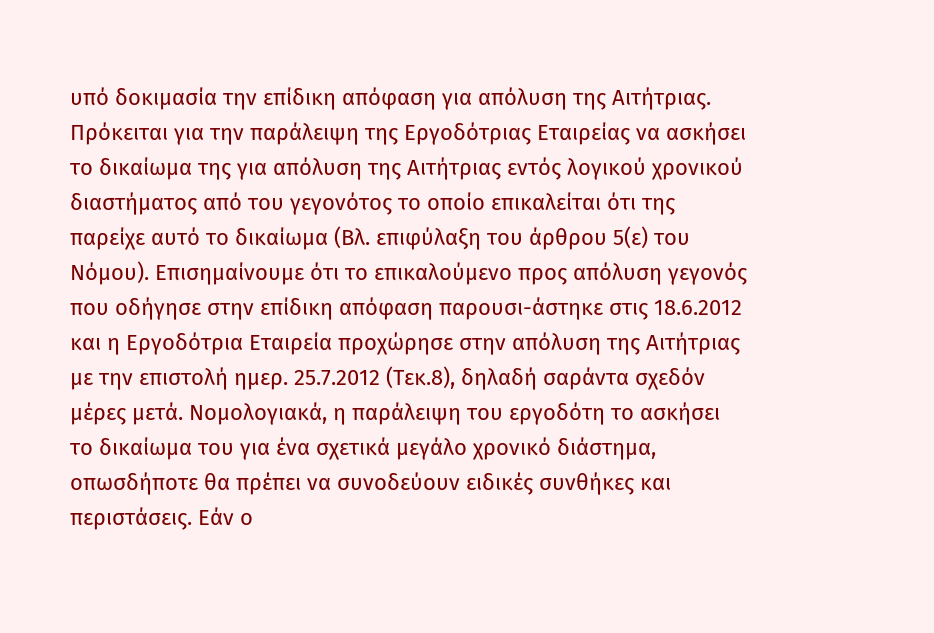υπό δοκιμασία την επίδικη απόφαση για απόλυση της Αιτήτριας. Πρόκειται για την παράλειψη της Εργοδότριας Εταιρείας να ασκήσει το δικαίωμα της για απόλυση της Αιτήτριας εντός λογικού χρονικού διαστήματος από του γεγονότος το οποίο επικαλείται ότι της παρείχε αυτό το δικαίωμα (Βλ. επιφύλαξη του άρθρου 5(ε) του Νόμου). Επισημαίνουμε ότι το επικαλούμενο προς απόλυση γεγονός που οδήγησε στην επίδικη απόφαση παρουσι-άστηκε στις 18.6.2012 και η Εργοδότρια Εταιρεία προχώρησε στην απόλυση της Αιτήτριας με την επιστολή ημερ. 25.7.2012 (Τεκ.8), δηλαδή σαράντα σχεδόν μέρες μετά. Νομολογιακά, η παράλειψη του εργοδότη το ασκήσει το δικαίωμα του για ένα σχετικά μεγάλο χρονικό διάστημα, οπωσδήποτε θα πρέπει να συνοδεύουν ειδικές συνθήκες και περιστάσεις. Εάν ο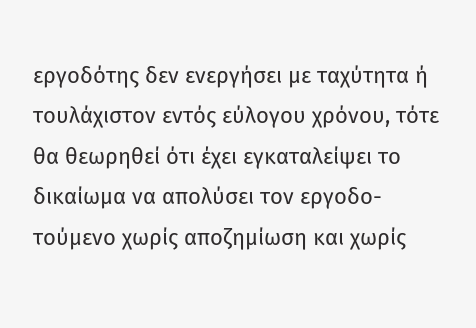εργοδότης δεν ενεργήσει με ταχύτητα ή τουλάχιστον εντός εύλογου χρόνου, τότε θα θεωρηθεί ότι έχει εγκαταλείψει το δικαίωμα να απολύσει τον εργοδο-τούμενο χωρίς αποζημίωση και χωρίς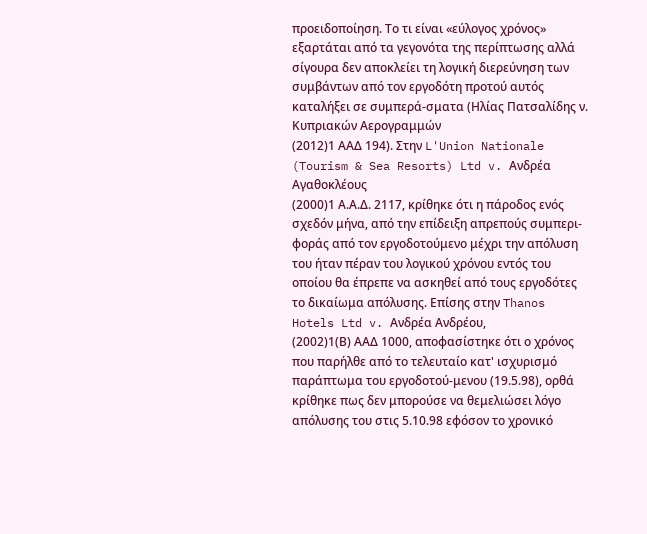προειδοποίηση. Το τι είναι «εύλογος χρόνος» εξαρτάται από τα γεγονότα της περίπτωσης αλλά σίγουρα δεν αποκλείει τη λογική διερεύνηση των συμβάντων από τον εργοδότη προτού αυτός καταλήξει σε συμπερά-σματα (Ηλίας Πατσαλίδης ν. Κυπριακών Αερογραμμών
(2012)1 ΑΑΔ 194). Στην L'Union Nationale (Tourism & Sea Resorts) Ltd v. Ανδρέα Αγαθοκλέους
(2000)1 Α.Α.Δ. 2117, κρίθηκε ότι η πάροδος ενός σχεδόν μήνα, από την επίδειξη απρεπούς συμπερι-φοράς από τον εργοδοτούμενο μέχρι την απόλυση του ήταν πέραν του λογικού χρόνου εντός του οποίου θα έπρεπε να ασκηθεί από τους εργοδότες το δικαίωμα απόλυσης. Επίσης στην Thanos Hotels Ltd v. Ανδρέα Ανδρέου,
(2002)1(Β) ΑΑΔ 1000, αποφασίστηκε ότι ο χρόνος που παρήλθε από το τελευταίο κατ' ισχυρισμό παράπτωμα του εργοδοτού-μενου (19.5.98), ορθά κρίθηκε πως δεν μπορούσε να θεμελιώσει λόγο απόλυσης του στις 5.10.98 εφόσον το χρονικό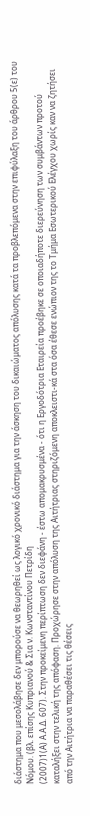διάστημα που μεσολάβησε δεν μπορούσε να θεωρηθεί ως λογικό χρονικό διάστημα για την άσκηση του δικαιώματος απόλυσης κατά τα προβλεπόμενα στην επιφύλαξη του άρθρου 5(ε) του Νόμου. (βλ. επίσης Κυπριανού & Σια ν. Κωνσταντίνου Πετρίδη
(2007)1(Α) Α.Α.Δ. 607). Στην προκείμενη περίπτωση δεν διεφάνη - έστω απομακρυσμένα - ότι η Εργοδότρια Εταιρεία προέβηκε σε οποιαδήποτε διερεύνηση των συμβάντων προτού καταλήξει στην τελική της απόφαση. Προχώρησε στην απόλυση της Αιτήτριας στηριζόμενη αποκλειστι-κά στα όσα έθεσε ενώπιον της το Τμήμα Εσωτερικού Ελέγχου χωρίς καν να ζητήσει από την Αιτήτρια να παραθέσει τις θέσεις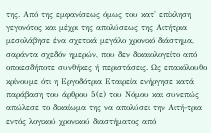της. Από της εμφανίσεως όμως του κατ' επίκληση γεγονότος και μέχρι της απολύσεως της Αιτήτρια μεσολάβησε ένα σχετικά μεγάλο χρονικό διάστημα, σαράντα σχεδόν ημερών, που δεν δικαιολογείτο από οποιεσδήποτε συνθήκες ή περιστάσεις. Ως επακόλουθο κρίνουμε ότι η Εργοδότρια Εταιρεία ενήργησε κατά παράβαση του άρθρου 5(ε) του Νόμου και συνεπώς απώλεσε το δικαίωμα της να απολύσει την Αιτή-τρια εντός λογικού χρονικού διαστήματος από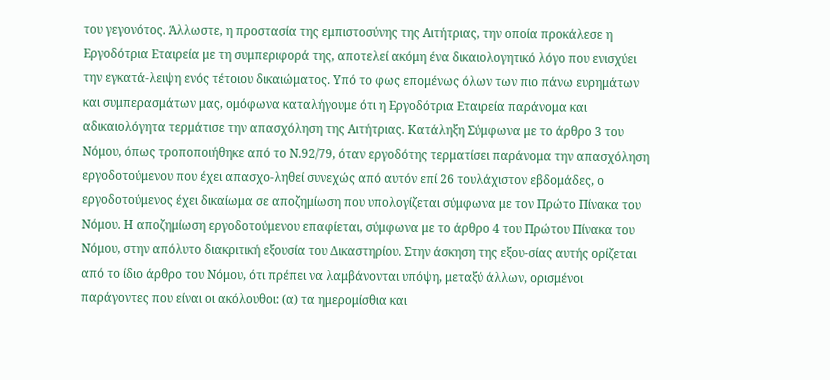του γεγονότος. Άλλωστε, η προστασία της εμπιστοσύνης της Αιτήτριας, την οποία προκάλεσε η Εργοδότρια Εταιρεία με τη συμπεριφορά της, αποτελεί ακόμη ένα δικαιολογητικό λόγο που ενισχύει την εγκατά-λειψη ενός τέτοιου δικαιώματος. Υπό το φως επομένως όλων των πιο πάνω ευρημάτων και συμπερασμάτων μας, ομόφωνα καταλήγουμε ότι η Εργοδότρια Εταιρεία παράνομα και αδικαιολόγητα τερμάτισε την απασχόληση της Αιτήτριας. Κατάληξη Σύμφωνα με το άρθρο 3 του Νόμου, όπως τροποποιήθηκε από το Ν.92/79, όταν εργοδότης τερματίσει παράνομα την απασχόληση εργοδοτούμενου που έχει απασχο-ληθεί συνεχώς από αυτόν επί 26 τουλάχιστον εβδομάδες, ο εργοδοτούμενος έχει δικαίωμα σε αποζημίωση που υπολογίζεται σύμφωνα με τον Πρώτο Πίνακα του Νόμου. Η αποζημίωση εργοδοτούμενου επαφίεται, σύμφωνα με το άρθρο 4 του Πρώτου Πίνακα του Νόμου, στην απόλυτο διακριτική εξουσία του Δικαστηρίου. Στην άσκηση της εξου-σίας αυτής ορίζεται από το ίδιο άρθρο του Νόμου, ότι πρέπει να λαμβάνονται υπόψη, μεταξύ άλλων, ορισμένοι παράγοντες που είναι οι ακόλουθοι: (α) τα ημερομίσθια και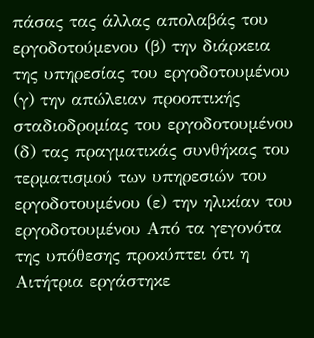πάσας τας άλλας απολαβάς του εργοδοτούμενου (β) την διάρκεια της υπηρεσίας του εργοδοτουμένου (γ) την απώλειαν προοπτικής σταδιοδρομίας του εργοδοτουμένου (δ) τας πραγματικάς συνθήκας του τερματισμού των υπηρεσιών του εργοδοτουμένου (ε) την ηλικίαν του εργοδοτουμένου Από τα γεγονότα της υπόθεσης προκύπτει ότι η Αιτήτρια εργάστηκε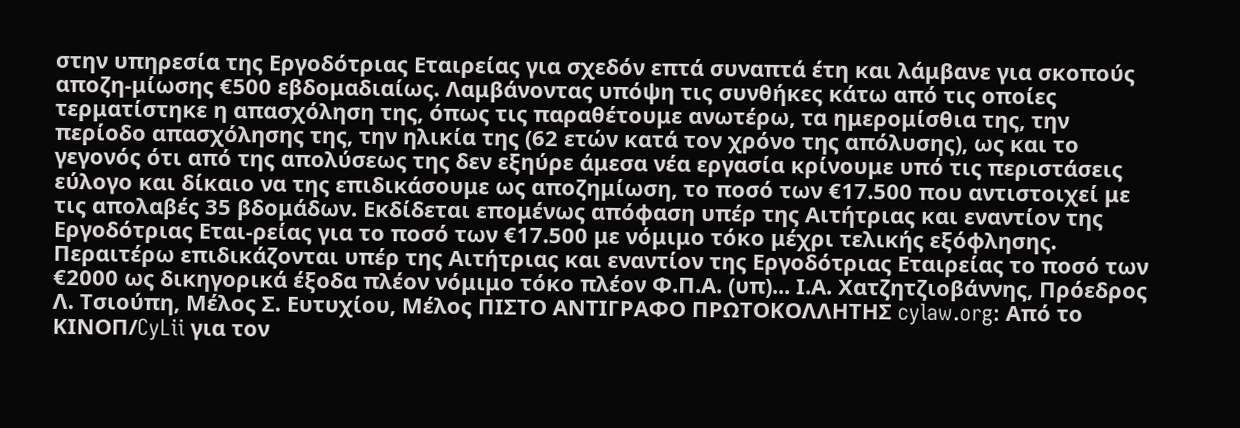στην υπηρεσία της Εργοδότριας Εταιρείας για σχεδόν επτά συναπτά έτη και λάμβανε για σκοπούς αποζη-μίωσης €500 εβδομαδιαίως. Λαμβάνοντας υπόψη τις συνθήκες κάτω από τις οποίες τερματίστηκε η απασχόληση της, όπως τις παραθέτουμε ανωτέρω, τα ημερομίσθια της, την περίοδο απασχόλησης της, την ηλικία της (62 ετών κατά τον χρόνο της απόλυσης), ως και το γεγονός ότι από της απολύσεως της δεν εξηύρε άμεσα νέα εργασία κρίνουμε υπό τις περιστάσεις εύλογο και δίκαιο να της επιδικάσουμε ως αποζημίωση, το ποσό των €17.500 που αντιστοιχεί με τις απολαβές 35 βδομάδων. Εκδίδεται επομένως απόφαση υπέρ της Αιτήτριας και εναντίον της Εργοδότριας Εται-ρείας για το ποσό των €17.500 με νόμιμο τόκο μέχρι τελικής εξόφλησης. Περαιτέρω επιδικάζονται υπέρ της Αιτήτριας και εναντίον της Εργοδότριας Εταιρείας το ποσό των €2000 ως δικηγορικά έξοδα πλέον νόμιμο τόκο πλέον Φ.Π.Α. (υπ)... Ι.Α. Χατζητζιοβάννης, Πρόεδρος Λ. Τσιούπη, Μέλος Σ. Ευτυχίου, Μέλος ΠΙΣΤΟ ΑΝΤΙΓΡΑΦΟ ΠΡΩΤΟΚΟΛΛΗΤΗΣ cylaw.org: Από το ΚΙΝOΠ/CyLii για τον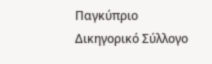Παγκύπριο Δικηγορικό Σύλλογο